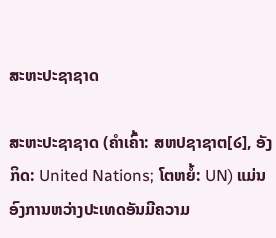ສະຫະປະຊາຊາດ

ສະຫະປະຊາຊາດ (ຄຳເຄົ້າ: ສຫປຊາຊາຕ[໒], ອັງກິດ: United Nations; ໂຕຫຍໍ້: UN) ແມ່ນອົງການຫວ່າງປະເທດອັນມີຄວາມ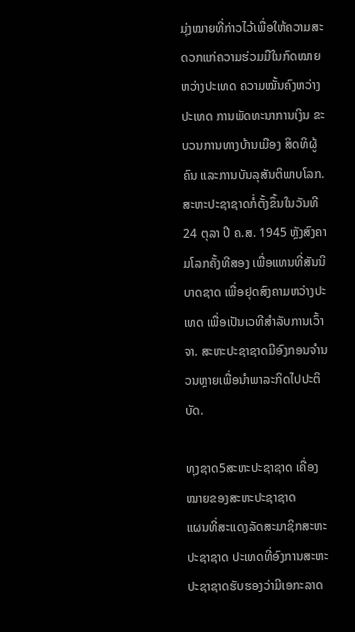ມຸ່ງໝາຍທີ່ກ່າວໄວ້ເພື່ອໃຫ້ຄວາມສະດວກແກ່ຄວາມຮ່ວມມືໃນກົດໝາຍຫວ່າງປະເທດ ຄວາມໝັ້ນຄົງຫວ່າງປະເທດ ການພັດທະນາການເງິນ ຂະບວນການທາງບ້ານເມືອງ ສິດທິຜູ້ຄົນ ແລະການບັນລຸສັນຕິພາບໂລກ. ສະຫະປະຊາຊາດກໍ່ຕັ້ງຂຶ້ນໃນວັນທີ 24 ຕຸລາ ປີ ຄ.ສ. 1945 ຫຼັງສົງຄາມໂລກຄັ້ງທີສອງ ເພື່ອແທນທີ່ສັນນິບາດຊາດ ເພື່ອຢຸດສົງຄາມຫວ່າງປະເທດ ເພື່ອເປັນເວທີສຳລັບການເວົ້າຈາ. ສະຫະປະຊາຊາດມີອົງກອນຈຳນວນຫຼາຍເພື່ອນຳພາລະກິດໄປປະຕິບັດ.

ທຸງຊາດ5ສະຫະປະຊາຊາດ ເຄື່ອງໝາຍຂອງສະຫະປະຊາຊາດ
ແຜນທີ່ສະແດງລັດສະມາຊິກສະຫະປະຊາຊາດ ປະເທດທີ່ອົງການສະຫະປະຊາຊາດຮັບຮອງວ່າມີເອກະລາດ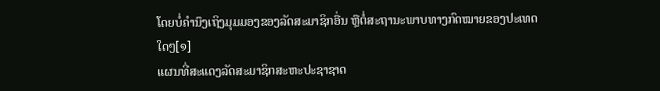ໂດຍບໍ່ຄຳນຶງເຖິງມຸມມອງຂອງລັດສະມາຊິກອື່ນ ຫຼືຕໍ່ສະຖານະພາບທາງກົດໝາຍຂອງປະເທດໃດໆ[໑]
ແຜນທີ່ສະແດງລັດສະມາຊິກສະຫະປະຊາຊາດ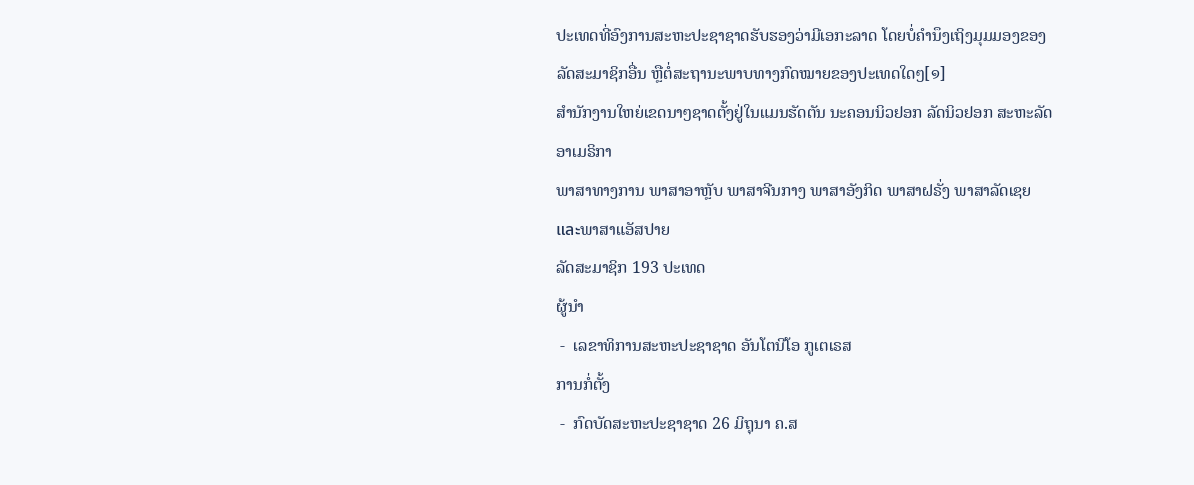ປະເທດທີ່ອົງການສະຫະປະຊາຊາດຮັບຮອງວ່າມີເອກະລາດ ໂດຍບໍ່ຄຳນຶງເຖິງມຸມມອງຂອງລັດສະມາຊິກອື່ນ ຫຼືຕໍ່ສະຖານະພາບທາງກົດໝາຍຂອງປະເທດໃດໆ[໑]
ສຳນັກງານໃຫຍ່ເຂດນາໆຊາດຕັ້ງຢູ່ໃນແມນຮັດຕັນ ນະຄອນນິວຢອກ ລັດນິວຢອກ ສະຫະລັດອາເມຣິກາ
ພາສາທາງການ ພາສາອາຫຼັບ ພາສາຈີນກາງ ພາສາອັງກິດ ພາສາຝຣັ່ງ ພາສາລັດເຊຍ และພາສາແອັສປາຍ
ລັດສະມາຊິກ 193 ປະເທດ
ຜູ້ນຳ
 -  ເລຂາທິການສະຫະປະຊາຊາດ ອັນໂຕນີໂອ ກູເຕເຣສ
ການກໍ່ຕັ້ງ
 -  ກົດບັດສະຫະປະຊາຊາດ 26 ມິຖຸນາ ຄ.ສ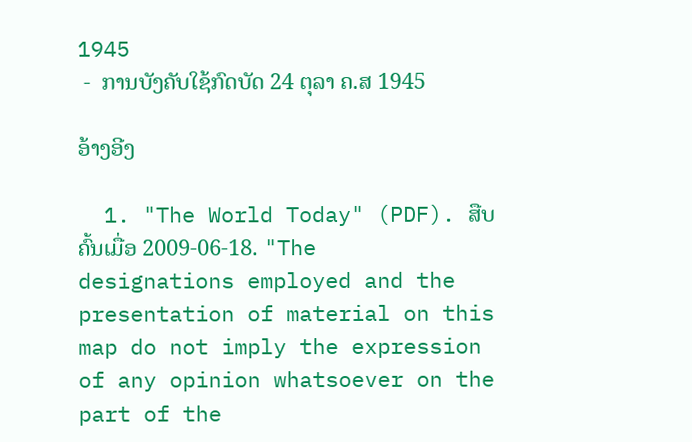1945
 -  ການບັງຄັບໃຊ້ກົດບັດ 24 ຕຸລາ ຄ.ສ 1945

ອ້າງອີງ

  1. "The World Today" (PDF). ສືບຄົ້ນເມື່ອ 2009-06-18. "The designations employed and the presentation of material on this map do not imply the expression of any opinion whatsoever on the part of the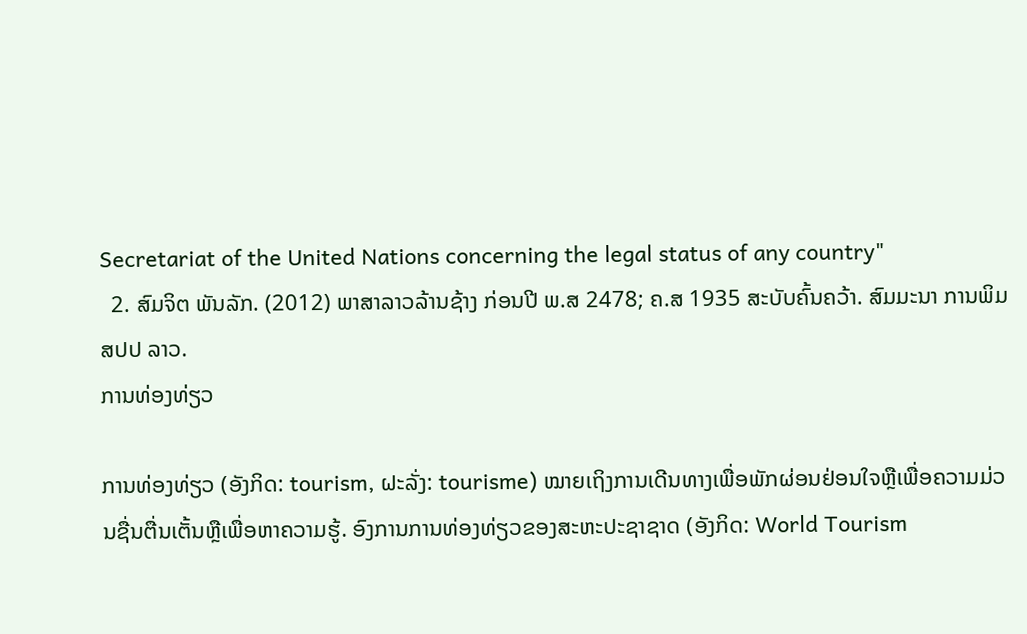Secretariat of the United Nations concerning the legal status of any country"
  2. ສົມຈິຕ ພັນລັກ. (2012) ພາສາລາວລ້ານຊ້າງ ກ່ອນປີ ພ.ສ 2478; ຄ.ສ 1935 ສະບັບຄົ້ນຄວ້າ. ສົມມະນາ ການພິມ ສປປ ລາວ.
ການທ່ອງທ່ຽວ

ການທ່ອງທ່ຽວ (ອັງກິດ: tourism, ຝະລັ່ງ: tourisme) ໝາຍເຖິງການເດີນທາງເພື່ອພັກຜ່ອນຢ່ອນໃຈຫຼືເພື່ອຄວາມມ່ວນຊື່ນຕື່ນເຕັ້ນຫຼືເພື່ອຫາຄວາມຮູ້. ອົງການການທ່ອງທ່ຽວຂອງສະຫະປະຊາຊາດ (ອັງກິດ: World Tourism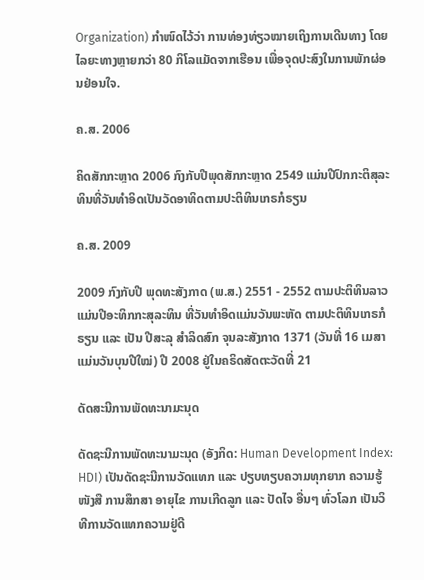Organization) ກຳໜົດໄວ້ວ່າ ການທ່ອງທ່ຽວໝາຍເຖິງການເດີນທາງ ໂດຍໄລຍະທາງຫຼາຍກວ່າ 80 ກິໂລແມັດຈາກເຮືອນ ເພື່ອຈຸດປະສົງໃນການພັກຜ່ອນຢ່ອນໃຈ.

ຄ.ສ. 2006

ຄິດສັກກະຫຼາດ 2006 ກົງກັບປີພຸດສັກກະຫຼາດ 2549 ແມ່ນປີປົກກະຕິສຸລະທິນທີ່ວັນທຳອິດເປັນວັດອາທິດຕາມປະຕິທິນເກຣກໍຣຽນ

ຄ.ສ. 2009

2009 ກົງກັບປີ ພຸດທະສັງກາດ (ພ.ສ.) 2551 - 2552 ຕາມປະຕິທິນລາວ ແມ່ນປີອະທິກກະສຸລະທິນ ທີ່ວັນທຳອິດແມ່ນວັນພະຫັດ ຕາມປະຕິທິນເກຣກໍຣຽນ ແລະ ເປັນ ປີສະລຸ ສຳລິດສົກ ຈຸນລະສັງກາດ 1371 (ວັນທີ່ 16 ເມສາ ແມ່ນວັນບຸນປີໃໝ່) ປີ 2008 ຢູ່ໃນຄຣິດສັດຕະວັດທີ່ 21

ດັດສະນີການພັດທະນາມະນຸດ

ດັດຊະນີການພັດທະນາມະນຸດ (ອັງກິດ: Human Development Index: HDI) ເປັນດັດຊະນີການວັດແທກ ແລະ ປຽບທຽບຄວາມທຸກຍາກ ຄວາມຮູ້ໜັງສື ການສຶກສາ ອາຍຸໄຂ ການເກີດລູກ ແລະ ປັດໄຈ ອື່ນໆ ທົ່ວໂລກ ເປັນວິທີການວັດແທກຄວາມຢູ່ດີ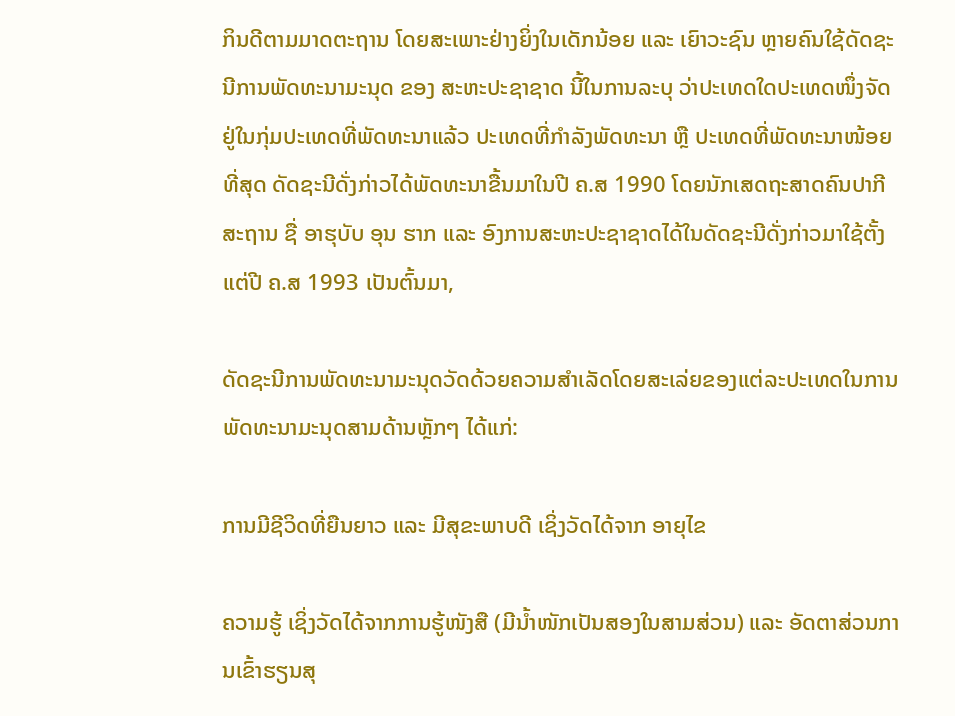ກິນດີຕາມມາດຕະຖານ ໂດຍສະເພາະຢ່າງຍິ່ງໃນເດັກນ້ອຍ ແລະ ເຍົາວະຊົນ ຫຼາຍຄົນໃຊ້ດັດຊະນີການພັດທະນາມະນຸດ ຂອງ ສະຫະປະຊາຊາດ ນີ້ໃນການລະບຸ ວ່າປະເທດໃດປະເທດໜຶ່ງຈັດຢູ່ໃນກຸ່ມປະເທດທີ່ພັດທະນາແລ້ວ ປະເທດທີ່ກຳລັງພັດທະນາ ຫຼື ປະເທດທີ່ພັດທະນາໜ້ອຍທີ່ສຸດ ດັດຊະນີດັ່ງກ່າວໄດ້ພັດທະນາຂື້ນມາໃນປີ ຄ.ສ 1990 ໂດຍນັກເສດຖະສາດຄົນປາກີສະຖານ ຊື່ ອາຮຸບັບ ອຸນ ຮາກ ແລະ ອົງການສະຫະປະຊາຊາດໄດ້ໃນດັດຊະນີດັ່ງກ່າວມາໃຊ້ຕັ້ງແຕ່ປີ ຄ.ສ 1993 ເປັນຕົ້ນມາ,

ດັດຊະນີການພັດທະນາມະນຸດວັດດ້ວຍຄວາມສຳເລັດໂດຍສະເລ່ຍຂອງແຕ່ລະປະເທດໃນການພັດທະນາມະນຸດສາມດ້ານຫຼັກໆ ໄດ້ແກ່:

ການມີຊີວິດທີ່ຍືນຍາວ ແລະ ມີສຸຂະພາບດີ ເຊິ່ງວັດໄດ້ຈາກ ອາຍຸໄຂ

ຄວາມຮູ້ ເຊິ່ງວັດໄດ້ຈາກການຮູ້ໜັງສື (ມີນ້ຳໜັກເປັນສອງໃນສາມສ່ວນ) ແລະ ອັດຕາສ່ວນການເຂົ້າຮຽນສຸ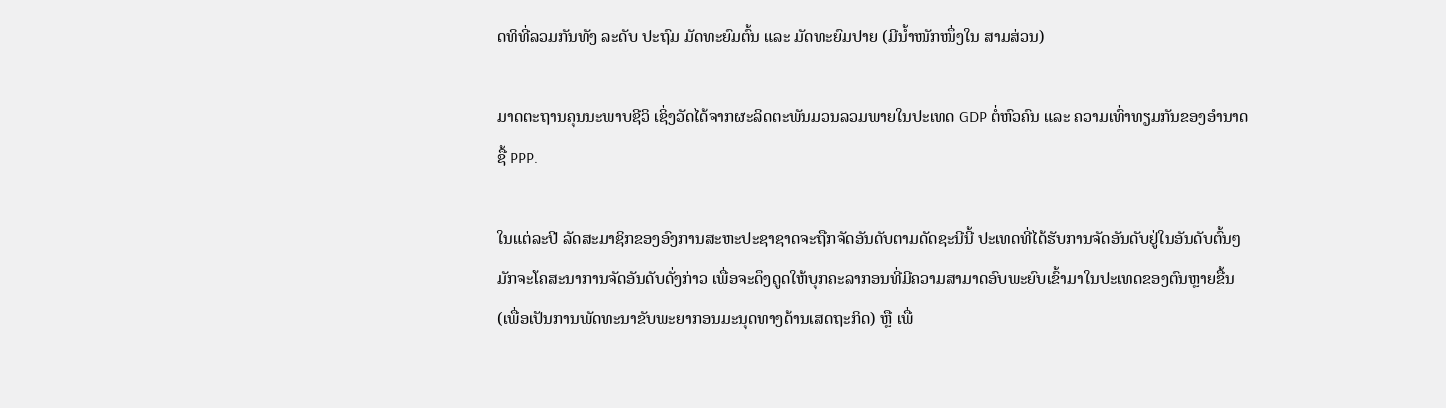ດທິທີ່ລວມກັນທັງ ລະດັບ ປະຖົມ ມັດທະຍົມຕົ້ນ ແລະ ມັດທະຍົມປາຍ (ມີນ້ຳໜັກໜຶ່ງໃນ ສາມສ່ວນ)

ມາດຕະຖານຄຸນນະພາບຊີວິ ເຊິ່ງວັດໄດ້ຈາກຜະລິດຕະພັນມວນລວມພາຍໃນປະເທດ GDP ຕໍ່ຫົວຄົນ ແລະ ຄວາມເທົ່າທຽມກັນຂອງອຳນາດຊື້ PPP.

ໃນແຕ່ລະປີ ລັດສະມາຊິກຂອງອົງການສະຫະປະຊາຊາດຈະຖືກຈັດອັນດັບຕາມດັດຊະນີນີ້ ປະເທດທີ່ໄດ້ຮັບການຈັດອັນດັບຢູ່ໃນອັນດັບຕົ້ນໆ ມັກຈະໂຄສະນາການຈັດອັນດັບດັ່ງກ່າວ ເພື່ອຈະດຶງດູດໃຫ້ບຸກຄະລາກອນທີ່ມີຄວາມສາມາດອົບພະຍົບເຂົ້າມາໃນປະເທດຂອງຕົນຫຼາຍຂື້ນ (ເພື່ອເປັນການພັດທະນາຂັບພະຍາກອນມະນຸດທາງດ້ານເສດຖະກິດ) ຫຼື ເພື່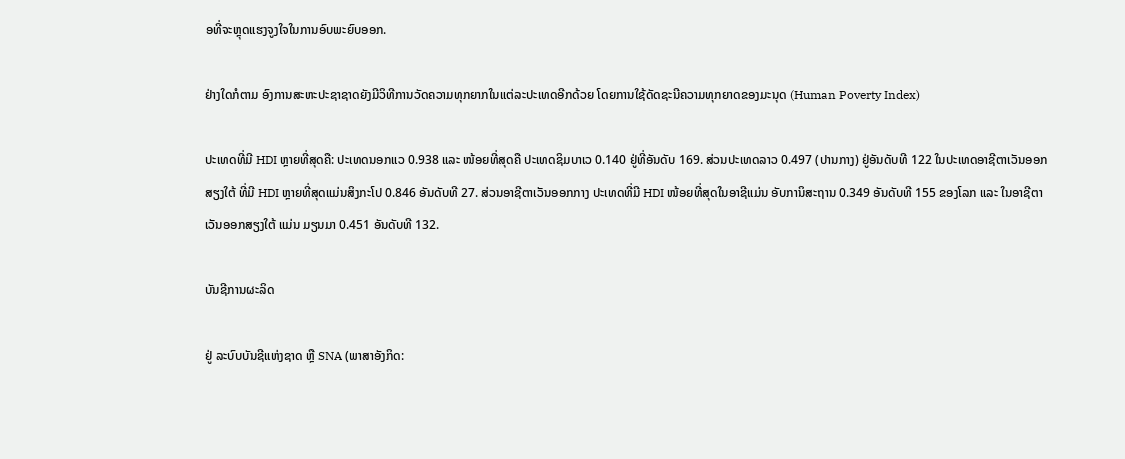ອທີ່ຈະຫຼຸດແຮງຈູງໃຈໃນການອົບພະຍົບອອກ.

ຢ່າງໃດກໍຕາມ ອົງການສະຫະປະຊາຊາດຍັງມີວິທີການວັດຄວາມທຸກຍາກໃນແຕ່ລະປະເທດອີກດ້ວຍ ໂດຍການໃຊ້ດັດຊະນີຄວາມທຸກຍາດຂອງມະນຸດ (Human Poverty Index)

ປະເທດທີ່ມີ HDI ຫຼາຍທີ່ສຸດຄື: ປະເທດນອກແວ 0.938 ແລະ ໜ້ອຍທີ່ສຸດຄື ປະເທດຊິມບາເວ 0.140 ຢູ່ທີ່ອັນດັບ 169. ສ່ວນປະເທດລາວ 0.497 (ປານກາງ) ຢູ່ອັນດັບທີ 122 ໃນປະເທດອາຊີຕາເວັນອອກສຽງໃຕ້ ທີ່ມີ HDI ຫຼາຍທີ່ສຸດແມ່ນສິງກະໂປ 0.846 ອັນດັບທີ 27. ສ່ວນອາຊີຕາເວັນອອກກາງ ປະເທດທີ່ມີ HDI ໜ້ອຍທີ່ສຸດໃນອາຊີແມ່ນ ອັບການິສະຖານ 0.349 ອັນດັບທີ 155 ຂອງໂລກ ແລະ ໃນອາຊີຕາເວັນອອກສຽງໃຕ້ ແມ່ນ ມຽນມາ 0.451 ອັນດັບທີ 132.

ບັນຊີການຜະລິດ

ຢູ່ ລະບົບບັນຊີແຫ່ງຊາດ ຫຼື SNA (ພາສາອັງກິດ: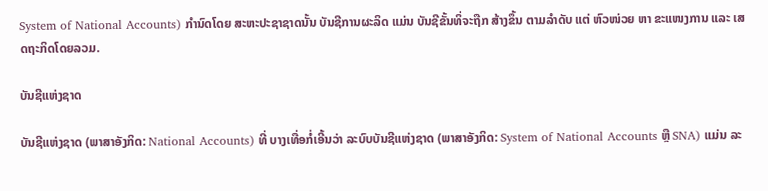System of National Accounts) ກຳນົດໂດຍ ສະຫະປະຊາຊາດນັ້ນ ບັນຊີການຜະລິດ ແມ່ນ ບັນຊີຂັ້ນທິ່ຈະຖືກ ສ້າງຂຶ້ນ ຕາມລຳດັບ ແຕ່ ຫົວໜ່ວຍ ຫາ ຂະແໜງການ ແລະ ເສດຖະກິດໂດຍລວມ.

ບັນຊີແຫ່ງຊາດ

ບັນຊີແຫ່ງຊາດ (ພາສາອັງກິດ: National Accounts) ທີ່ ບາງເທື່ອກໍ່ເອີ້ນວ່າ ລະບົບບັນຊີແຫ່ງຊາດ (ພາສາອັງກິດ: System of National Accounts ຫຼື SNA) ແມ່ນ ລະ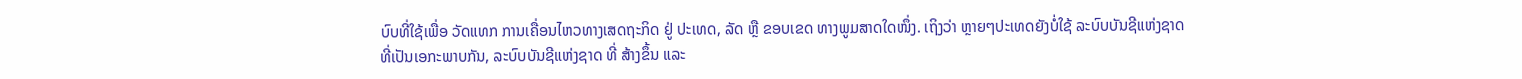ບົບທີ່ໃຊ້ເພື່ອ ວັດແທກ ການເຄື່ອນໄຫວທາງເສດຖະກິດ ຢູ່ ປະເທດ, ລັດ ຫຼື ຂອບເຂດ ທາງພູມສາດໃດໜຶ່ງ. ເຖິງວ່າ ຫຼາຍໆປະເທດຍັງບໍ່ໃຊ້ ລະບົບບັນຊີແຫ່ງຊາດ ທີ່ເປັນເອກະພາບກັນ, ລະບົບບັນຊີແຫ່ງຊາດ ທີ່ ສ້າງຂຶ້ນ ແລະ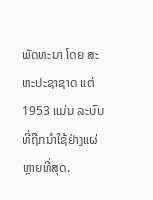ພັດທະນາ ໂດຍ ສະຫະປະຊາຊາດ ແຕ່ 1953 ແມ່ນ ລະບົບທີ່ຖືກນຳໃຊ້ຢ່າງແຜ່ຫຼາຍທີ່ສຸດ.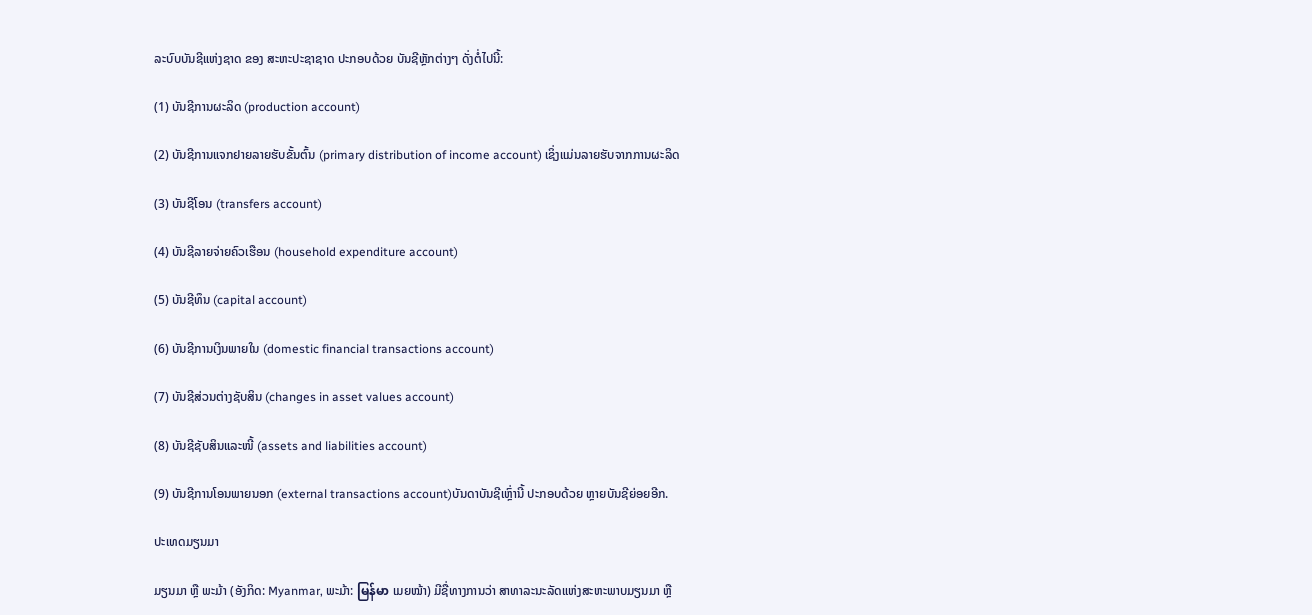ລະບົບບັນຊີແຫ່ງຊາດ ຂອງ ສະຫະປະຊາຊາດ ປະກອບດ້ວຍ ບັນຊີຫຼັກຕ່າງໆ ດັ່ງຕໍ່ໄປນີ້:

(1) ບັນຊີການຜະລິດ (production account)

(2) ບັນຊີການແຈກຢາຍລາຍຮັບຂັ້ນຕົ້ນ (primary distribution of income account) ເຊິ່ງແມ່ນລາຍຮັບຈາກການຜະລິດ

(3) ບັນຊີໂອນ (transfers account)

(4) ບັນຊີລາຍຈ່າຍຄົວເຮືອນ (household expenditure account)

(5) ບັນຊີທຶນ (capital account)

(6) ບັນຊີການເງິນພາຍໃນ (domestic financial transactions account)

(7) ບັນຊີສ່ວນຕ່າງຊັບສິນ (changes in asset values account)

(8) ບັນຊີຊັບສິນແລະໜີ້ (assets and liabilities account)

(9) ບັນຊີການໂອນພາຍນອກ (external transactions account)ບັນດາບັນຊີເຫຼົ່ານີ້ ປະກອບດ້ວຍ ຫຼາຍບັນຊີຍ່ອຍອີກ.

ປະເທດມຽນມາ

ມຽນມາ ຫຼື ພະມ້າ (ອັງກິດ: Myanmar, ພະມ້າ: မြန်မာ ເມຍໝ້າ) ມີຊື່ທາງການວ່າ ສາທາລະນະລັດແຫ່ງສະຫະພາບມຽນມາ ຫຼື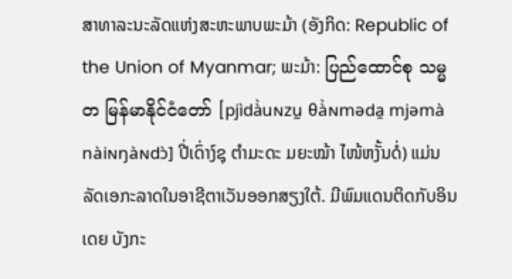ສາທາລະນະລັດແຫ່ງສະຫະພາບພະມ້າ (ອັງກິດ: Republic of the Union of Myanmar; ພະມ້າ: ပြည်ထောင်စု သမ္မတ မြန်မာနိုင်ငံတော် [pjìdà̀uɴzṵ θà̀ɴməda̯ mjəmà nàiɴŋàɴdɔ̀] ປີ່ເດົ່າງ໌ຊຸ ຕຳມະດະ ມຍະໝ້າ ໄໜ້ຫງັ້ນດໍ່) ແມ່ນລັດເອກະລາດໃນອາຊີຕາເວັນອອກສຽງໃຕ້. ມີພົມແດນຕິດກັບອິນເດຍ ບັງກະ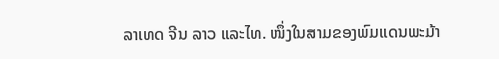ລາເທດ ຈີນ ລາວ ແລະໄທ. ໜຶ່ງໃນສາມຂອງພົມແດນພະມ້າ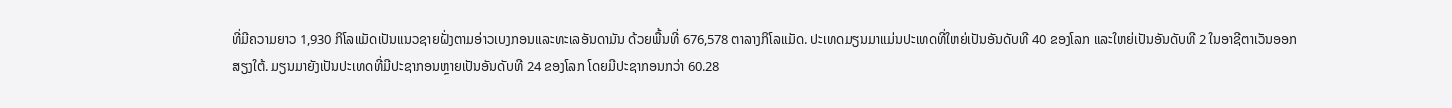ທີ່ມີຄວາມຍາວ 1,930 ກິໂລແມັດເປັນແນວຊາຍຝັ່ງຕາມອ່າວເບງກອນແລະທະເລອັນດາມັນ ດ້ວຍພື້ນທີ່ 676,578 ຕາລາງກິໂລແມັດ. ປະເທດມຽນມາແມ່ນປະເທດທີ່ໃຫຍ່ເປັນອັນດັບທີ 40 ຂອງໂລກ ແລະໃຫຍ່ເປັນອັນດັບທີ 2 ໃນອາຊີຕາເວັນອອກສຽງໃຕ້. ມຽນມາຍັງເປັນປະເທດທີ່ມີປະຊາກອນຫຼາຍເປັນອັນດັບທີ 24 ຂອງໂລກ ໂດຍມີປະຊາກອນກວ່າ 60.28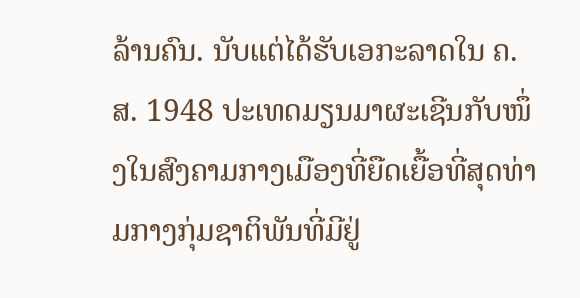ລ້ານຄົນ. ນັບແຕ່ໄດ້ຮັບເອກະລາດໃນ ຄ.ສ. 1948 ປະເທດມຽນມາຜະເຊີນກັບໜຶ່ງໃນສົງຄາມກາງເມືອງທີ່ຍືດເຍື້ອທີ່ສຸດທ່າມກາງກຸ່ມຊາຕິພັນທີ່ມີຢູ່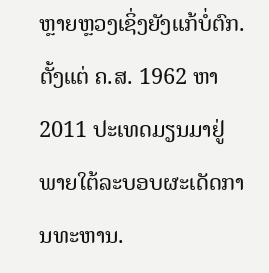ຫຼາຍຫຼວງເຊິ່ງຍັງແກ້ບໍ່ຕົກ. ຕັ້ງແຕ່ ຄ.ສ. 1962 ຫາ 2011 ປະເທດມຽນມາຢູ່ພາຍໃຕ້ລະບອບຜະເດັດການທະຫານ.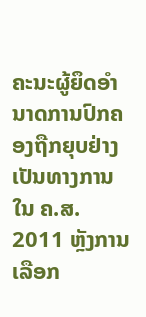ຄະນະຜູ້ຍຶດອຳນາດການປົກຄອງຖືກຍຸບຢ່າງເປັນທາງການໃນ ຄ.ສ. 2011 ຫຼັງການເລືອກ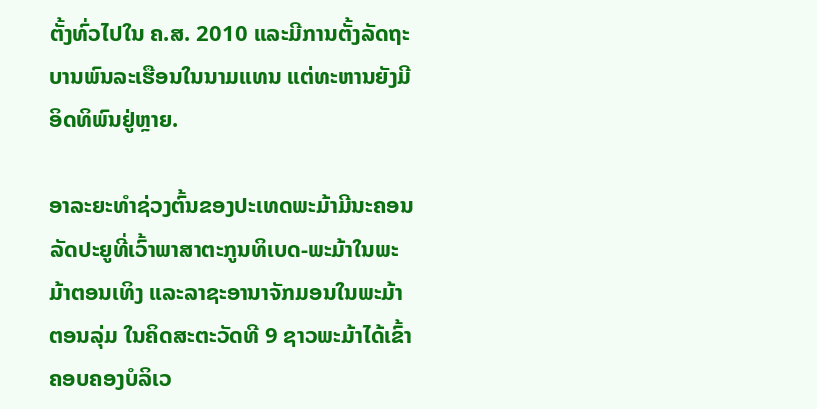ຕັ້ງທົ່ວໄປໃນ ຄ.ສ. 2010 ແລະມີການຕັ້ງລັດຖະບານພົນລະເຮືອນໃນນາມແທນ ແຕ່ທະຫານຍັງມີອິດທິພົນຢູ່ຫຼາຍ.

ອາລະຍະທຳຊ່ວງຕົ້ນຂອງປະເທດພະມ້າມີນະຄອນລັດປະຍູທີ່ເວົ້າພາສາຕະກູນທິເບດ-ພະມ້າໃນພະມ້າຕອນເທິງ ແລະລາຊະອານາຈັກມອນໃນພະມ້າຕອນລຸ່ມ ໃນຄິດສະຕະວັດທີ 9 ຊາວພະມ້າໄດ້ເຂົ້າຄອບຄອງບໍລິເວ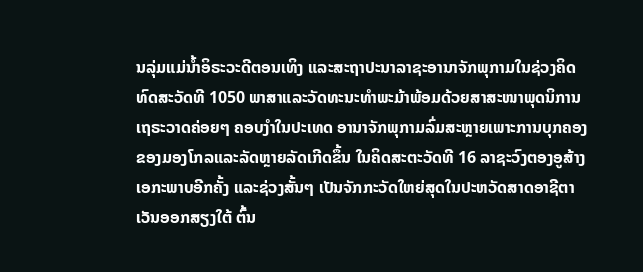ນລຸ່ມແມ່ນ້ຳອິຣະວະດີຕອນເທິງ ແລະສະຖາປະນາລາຊະອານາຈັກພຸກາມໃນຊ່ວງຄິດທົດສະວັດທີ 1050 ພາສາແລະວັດທະນະທຳພະມ້າພ້ອມດ້ວຍສາສະໜາພຸດນິການເຖຣະວາດຄ່ອຍໆ ຄອບງຳໃນປະເທດ ອານາຈັກພຸກາມລົ່ມສະຫຼາຍເພາະການບຸກຄອງຂອງມອງໂກລແລະລັດຫຼາຍລັດເກີດຂຶ້ນ ໃນຄິດສະຕະວັດທີ 16 ລາຊະວົງຕອງອູສ້າງເອກະພາບອີກຄັ້ງ ແລະຊ່ວງສັ້ນໆ ເປັນຈັກກະວັດໃຫຍ່ສຸດໃນປະຫວັດສາດອາຊີຕາເວັນອອກສຽງໃຕ້ ຕົ້ນ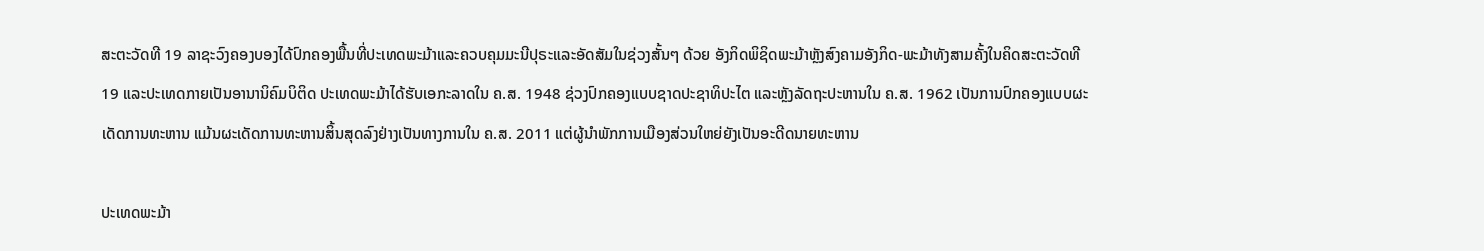ສະຕະວັດທີ 19 ລາຊະວົງຄອງບອງໄດ້ປົກຄອງພື້ນທີ່ປະເທດພະມ້າແລະຄວບຄຸມມະນີປຸຣະແລະອັດສັມໃນຊ່ວງສັ້ນໆ ດ້ວຍ ອັງກິດພິຊິດພະມ້າຫຼັງສົງຄາມອັງກິດ-ພະມ້າທັງສາມຄັ້ງໃນຄິດສະຕະວັດທີ 19 ແລະປະເທດກາຍເປັນອານານິຄົມບິຕິດ ປະເທດພະມ້າໄດ້ຮັບເອກະລາດໃນ ຄ.ສ. 1948 ຊ່ວງປົກຄອງແບບຊາດປະຊາທິປະໄຕ ແລະຫຼັງລັດຖະປະຫານໃນ ຄ.ສ. 1962 ເປັນການປົກຄອງແບບຜະເດັດການທະຫານ ແມ້ນຜະເດັດການທະຫານສິ້ນສຸດລົງຢ່າງເປັນທາງການໃນ ຄ.ສ. 2011 ແຕ່ຜູ້ນຳພັກການເມືອງສ່ວນໃຫຍ່ຍັງເປັນອະດີດນາຍທະຫານ

ປະເທດພະມ້າ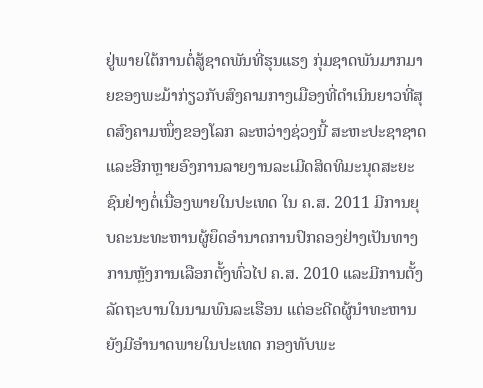ຢູ່ພາຍໃຕ້ການຕໍ່ສູ້ຊາດພັນທີ່ຮຸນແຮງ ກຸ່ມຊາດພັນມາກມາຍຂອງພະມ້າກ່ຽວກັບສົງຄາມກາງເມືອງທີ່ດຳເນິນຍາວທີ່ສຸດສົງຄາມໜຶ່ງຂອງໂລກ ລະຫວ່າງຊ່ວງນີ້ ສະຫະປະຊາຊາດແລະອີກຫຼາຍອົງການລາຍງານລະເມີດສິດທິມະນຸດສະຍະຊົນຢ່າງຕໍ່ເນື່ອງພາຍໃນປະເທດ ໃນ ຄ.ສ. 2011 ມີການຍຸບຄະນະທະຫານຜູ້ຍຶດອຳນາດການປົກຄອງຢ່າງເປັນທາງການຫຼັງການເລືອກຕັ້ງທົ່ວໄປ ຄ.ສ. 2010 ແລະມີການຕັ້ງລັດຖະບານໃນນາມພົນລະເຮືອນ ແຕ່ອະດີດຜູ້ນຳທະຫານຍັງມີອຳນາດພາຍໃນປະເທດ ກອງທັບພະ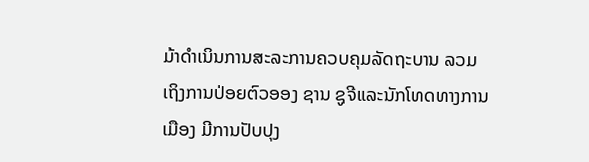ມ້າດຳເນິນການສະລະການຄວບຄຸມລັດຖະບານ ລວມເຖິງການປ່ອຍຕົວອອງ ຊານ ຊູຈີແລະນັກໂທດທາງການເມືອງ ມີການປັບປຸງ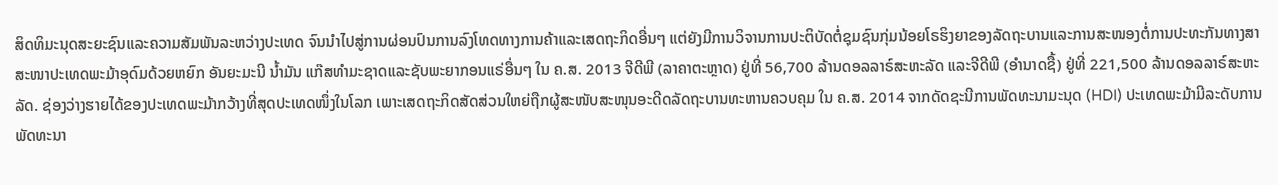ສິດທິມະນຸດສະຍະຊົນແລະຄວາມສັມພັນລະຫວ່າງປະເທດ ຈົນນຳໄປສູ່ການຜ່ອນປົນການລົງໂທດທາງການຄ້າແລະເສດຖະກິດອື່ນໆ ແຕ່ຍັງມີການວິຈານການປະຕິບັດຕໍ່ຊຸມຊົນກຸ່ມນ້ອຍໂຣຮິງຍາຂອງລັດຖະບານແລະການສະໜອງຕໍ່ການປະທະກັນທາງສາສະໜາປະເທດພະມ້າອຸດົມດ້ວຍຫຍົກ ອັນຍະມະນີ ນ້ຳມັນ ແກ໊ສທຳມະຊາດແລະຊັບພະຍາກອນແຣ່ອື່ນໆ ໃນ ຄ.ສ. 2013 ຈີດີພີ (ລາຄາຕະຫຼາດ) ຢູ່ທີ່ 56,700 ລ້ານດອລລາຣ໌ສະຫະລັດ ແລະຈີດີພີ (ອຳນາດຊື້) ຢູ່ທີ່ 221,500 ລ້ານດອລລາຣ໌ສະຫະລັດ. ຊ່ອງວ່າງຮາຍໄດ້ຂອງປະເທດພະມ້າກວ້າງທີ່ສຸດປະເທດໜຶ່ງໃນໂລກ ເພາະເສດຖະກິດສັດສ່ວນໃຫຍ່ຖືກຜູ້ສະໜັບສະໜຸນອະດີດລັດຖະບານທະຫານຄວບຄຸມ ໃນ ຄ.ສ. 2014 ຈາກດັດຊະນີການພັດທະນາມະນຸດ (HDI) ປະເທດພະມ້າມີລະດັບການພັດທະນາ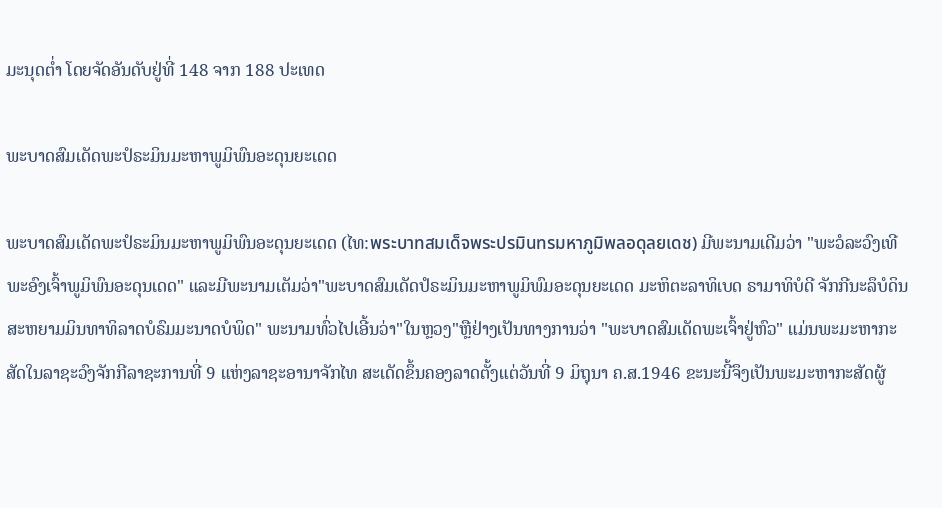ມະນຸດຕ່ຳ ໂດຍຈັດອັນດັບຢູ່ທີ່ 148 ຈາກ 188 ປະເທດ

ພະບາດສົມເດັດພະປໍຣະມິນມະຫາພູມິພົນອະດຸນຍະເດດ

ພະບາດສົມເດັດພະປໍຣະມິນມະຫາພູມິພົນອະດຸນຍະເດດ (ໄທ:พระบาทสมเด็จพระปรมินทรมหาภูมิพลอดุลยเดช) ມີພະນາມເດີມວ່າ "ພະວໍລະວົງເທີ ພະອົງເຈົ້າພູມິພົນອະດຸນເດດ" ແລະມີພະນາມເຕັມວ່າ"ພະບາດສົມເດັດປໍຣະມິນມະຫາພູມິພົມອະດຸນຍະເດດ ມະຫິຕະລາທິເບດ ຣາມາທິບໍດີ ຈັກກີນະລຶບໍດິນ ສະຫຍາມມິນທາທິລາດບໍຣົມມະນາດບໍພິດ" ພະນາມທົ່ວໄປເອີ້ນວ່າ"ໃນຫຼວງ"ຫຼືຢ່າງເປັນທາງການວ່າ "ພະບາດສົມເດັດພະເຈົ້າຢູ່ຫົວ" ແມ່ນພະມະຫາກະສັດໃນລາຊະວົງຈັກກີລາຊະການທີ່ 9 ແຫ່ງລາຊະອານາຈັກໄທ ສະເດັດຂຶ້ນຄອງລາດຕັ້ງແຕ່ວັນທີ່ 9 ມິຖຸນາ ຄ.ສ.1946 ຂະນະນີ້ຈຶງເປັນພະມະຫາກະສັດຜູ້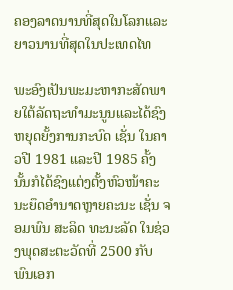ຄອງລາດນານທີ່ສຸດໃນໂລກແລະຍາວນານທີ່ສຸດໃນປະເທດໄທ

ພະອົງເປັນພະມະຫາກະສັດພາຍໃຕ້ລັດຖະທຳມະນູນແລະໄດ້ຊົງຫຍຸດຍັ້ງການກະບົດ ເຊັ່ນ ໃນຄາວປີ 1981 ແລະປີ 1985 ຄັ້ງນັ້ນກໍໄດ້ຊົງແຕ່ງຕັ້ງຫົວໜ້າຄະນະຍຶດອຳນາດຫຼາຍຄະນະ ເຊັ່ນ ຈອມພົນ ສະລິດ ທະນະລັດ ໃນຊ່ວງພຸດສະຕະວັດທີ່ 2500 ກັບພົນເອກ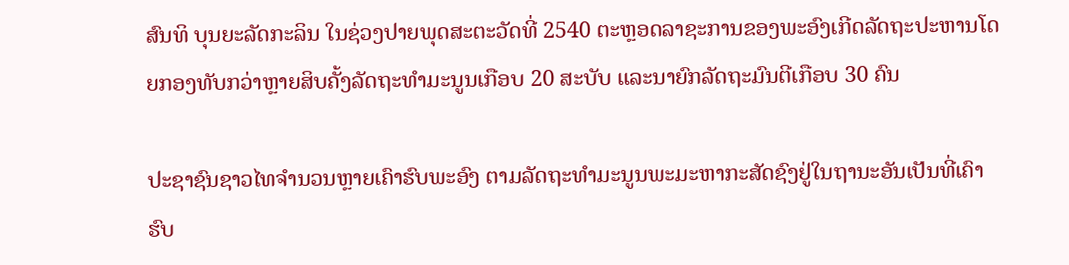ສົນທິ ບຸນຍະລັດກະລິນ ໃນຊ່ວງປາຍພຸດສະຕະວັດທີ່ 2540 ຕະຫຼອດລາຊະການຂອງພະອົງເກີດລັດຖະປະຫານໂດຍກອງທັບກວ່າຫຼາຍສິບຄັ້ງລັດຖະທຳມະນູນເກືອບ 20 ສະບັບ ແລະນາຍົກລັດຖະມົນຕີເກືອບ 30 ຄົນ

ປະຊາຊົນຊາວໄທຈຳນວນຫຼາຍເຄົາຮົບພະອົງ ຕາມລັດຖະທຳມະນູນພະມະຫາກະສັດຊົງຢູ່ໃນຖານະອັນເປັນທີ່ເຄົາຮົບ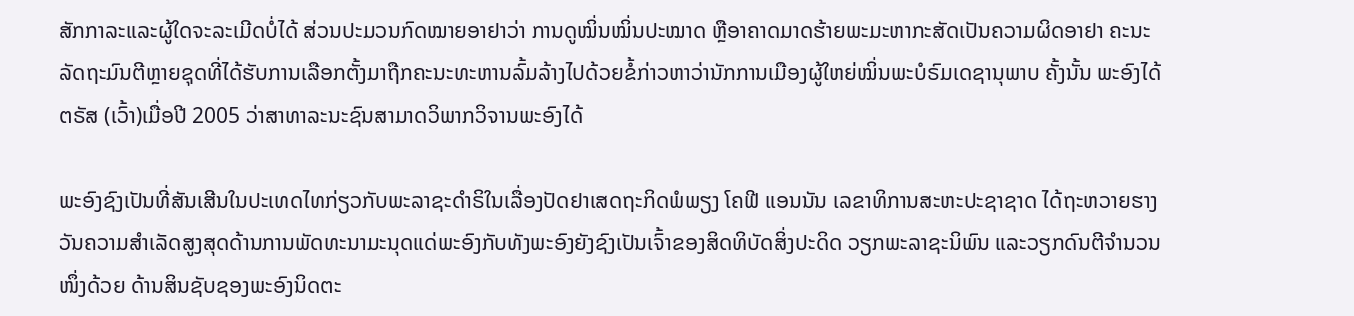ສັກກາລະແລະຜູ້ໃດຈະລະເມີດບໍ່ໄດ້ ສ່ວນປະມວນກົດໝາຍອາຢາວ່າ ການດູໝິ່ນໝິ່ນປະໝາດ ຫຼືອາຄາດມາດຮ້າຍພະມະຫາກະສັດເປັນຄວາມຜິດອາຢາ ຄະນະລັດຖະມົນຕີຫຼາຍຊຸດທີ່ໄດ້ຮັບການເລືອກຕັ້ງມາຖືກຄະນະທະຫານລົ້ມລ້າງໄປດ້ວຍຂໍ້ກ່າວຫາວ່ານັກການເມືອງຜູ້ໃຫຍ່ໝິ່ນພະບໍຣົມເດຊານຸພາບ ຄັ້ງນັ້ນ ພະອົງໄດ້ຕຣັສ (ເວົ້າ)ເມື່ອປີ 2005 ວ່າສາທາລະນະຊົນສາມາດວິພາກວິຈານພະອົງໄດ້

ພະອົງຊົງເປັນທີ່ສັນເສີນໃນປະເທດໄທກ່ຽວກັບພະລາຊະດຳຣິໃນເລື່ອງປັດຢາເສດຖະກິດພໍພຽງ ໂຄຟີ ແອນນັນ ເລຂາທິການສະຫະປະຊາຊາດ ໄດ້ຖະຫວາຍຮາງວັນຄວາມສຳເລັດສູງສຸດດ້ານການພັດທະນາມະນຸດແດ່ພະອົງກັບທັງພະອົງຍັງຊົງເປັນເຈົ້າຂອງສິດທິບັດສິ່ງປະດິດ ວຽກພະລາຊະນິພົນ ແລະວຽກດົນຕີຈຳນວນໜຶ່ງດ້ວຍ ດ້ານສິນຊັບຊອງພະອົງນິດຕະ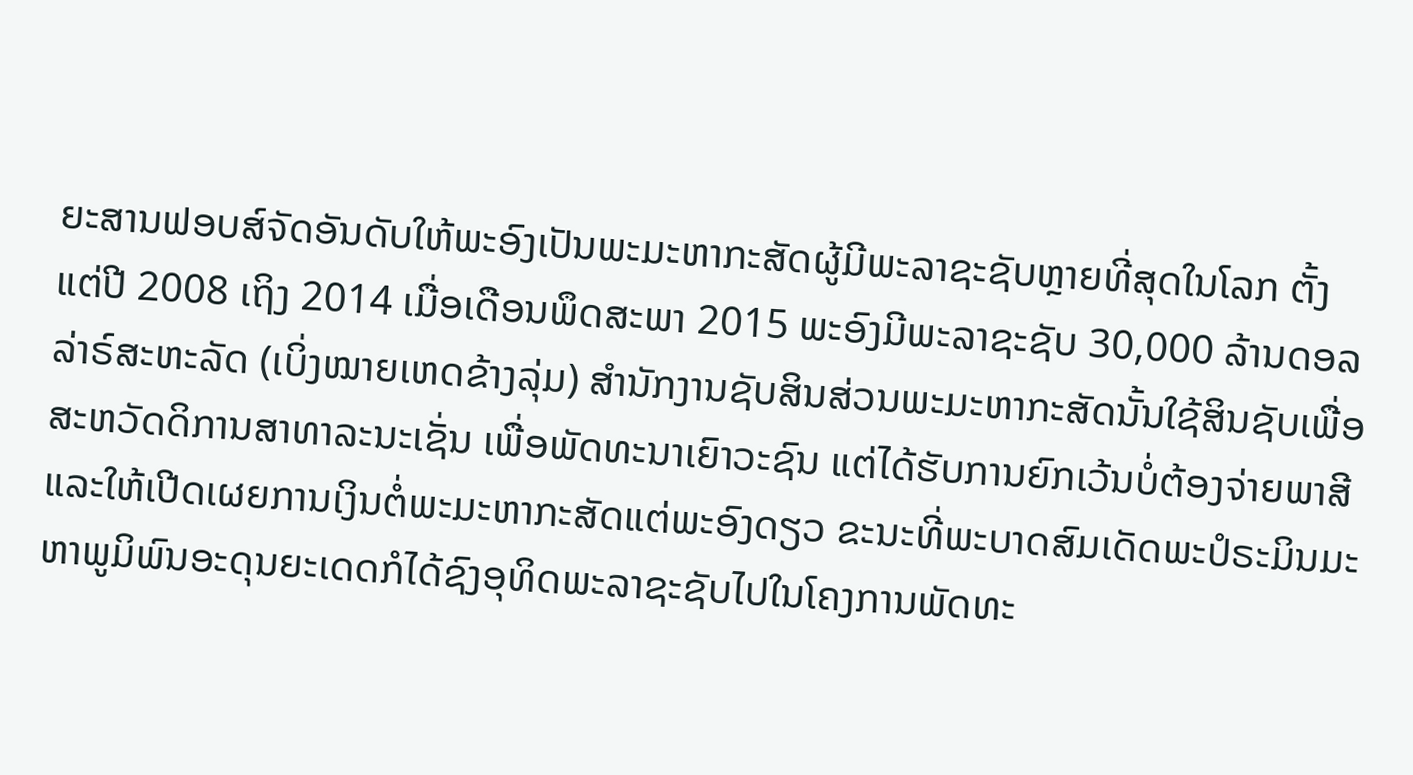ຍະສານຟອບສ໌ຈັດອັນດັບໃຫ້ພະອົງເປັນພະມະຫາກະສັດຜູ້ມີພະລາຊະຊັບຫຼາຍທີ່ສຸດໃນໂລກ ຕັ້ງແຕ່ປີ 2008 ເຖິງ 2014 ເມື່ອເດືອນພຶດສະພາ 2015 ພະອົງມີພະລາຊະຊັບ 30,000 ລ້ານດອລລ່າຣ໌ສະຫະລັດ (ເບິ່ງໝາຍເຫດຂ້າງລຸ່ມ) ສຳນັກງານຊັບສິນສ່ວນພະມະຫາກະສັດນັ້ນໃຊ້ສິນຊັບເພື່ອສະຫວັດດິການສາທາລະນະເຊັ່ນ ເພື່ອພັດທະນາເຍົາວະຊົນ ແຕ່ໄດ້ຮັບການຍົກເວ້ນບໍ່ຕ້ອງຈ່າຍພາສີແລະໃຫ້ເປີດເຜຍການເງິນຕໍ່ພະມະຫາກະສັດແຕ່ພະອົງດຽວ ຂະນະທີ່ພະບາດສົມເດັດພະປໍຣະມິນມະຫາພູມິພົນອະດຸນຍະເດດກໍໄດ້ຊົງອຸທິດພະລາຊະຊັບໄປໃນໂຄງການພັດທະ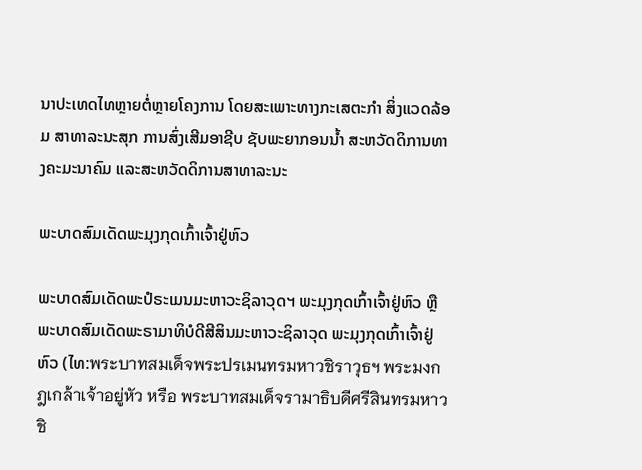ນາປະເທດໄທຫຼາຍຕໍ່ຫຼາຍໂຄງການ ໂດຍສະເພາະທາງກະເສຕະກຳ ສິ່ງແວດລ້ອມ ສາທາລະນະສຸກ ການສົ່ງເສີມອາຊີບ ຊັບພະຍາກອນນ້ຳ ສະຫວັດດິການທາງຄະມະນາຄົມ ແລະສະຫວັດດິການສາທາລະນະ

ພະບາດສົມເດັດພະມຸງກຸດເກົ້າເຈົ້າຢູ່ຫົວ

ພະບາດສົມເດັດພະປໍຣະເມນມະຫາວະຊິລາວຸດຯ ພະມຸງກຸດເກົ້າເຈົ້າຢູ່ຫົວ ຫຼື ພະບາດສົມເດັດພະຣາມາທິບໍດີສີສິນມະຫາວະຊິລາວຸດ ພະມຸງກຸດເກົ້າເຈົ້າຢູ່ຫົວ (ໄທ:พระบาทสมเด็จพระปรเมนทรมหาวชิราวุธฯ พระมงกฎเกล้าเจ้าอยู่หัว หรือ พระบาทสมเด็จรามาธิบดีศรีสินทรมหาวชิ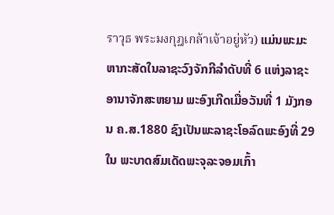ราวุธ พระมงกุฎเกล้าเจ้าอยู่หัว) ແມ່ນພະມະຫາກະສັດໃນລາຊະວົງຈັກກີລຳດັບທີ່ 6 ແຫ່ງລາຊະອານາຈັກສະຫຍາມ ພະອົງເກີດເມື່ອວັນທີ່ 1 ມັງກອນ ຄ.ສ.1880 ຊົງເປັນພະລາຊະໂອລົດພະອົງທີ່ 29 ໃນ ພະບາດສົມເດັດພະຈຸລະຈອມເກົ້າ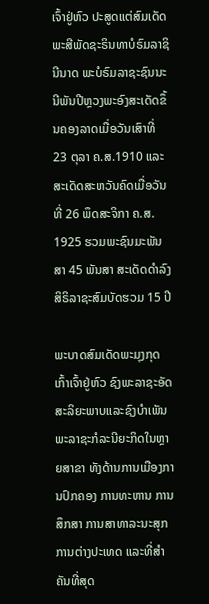ເຈົ້າຢູ່ຫົວ ປະສູດແຕ່ສົມເດັດພະສີພັດຊະຣິນທາບໍຣົມລາຊິນີນາດ ພະບໍຣົມລາຊະຊົນນະນີພັນປີຫຼວງພະອົງສະເດັດຂຶ້ນຄອງລາດເມື່ອວັນເສົາທີ່ 23 ຕຸລາ ຄ.ສ.1910 ແລະສະເດັດສະຫວັນຄົດເມື່ອວັນທີ່ 26 ພຶດສະຈິກາ ຄ.ສ. 1925 ຮວມພະຊົນມະພັນສາ 45 ພັນສາ ສະເດັດດຳລົງສິຣິລາຊະສົມບັດຮວມ 15 ປີ

ພະບາດສົມເດັດພະມຸງກຸດເກົ້າເຈົ້າຢູ່ຫົວ ຊົງພະລາຊະອັດສະລິຍະພາບແລະຊົງບຳເພັນພະລາຊະກໍລະນີຍະກິດໃນຫຼາຍສາຂາ ທັງດ້ານການເມືອງການປົກຄອງ ການທະຫານ ການສຶກສາ ການສາທາລະນະສຸກ ການຕ່າງປະເທດ ແລະທີ່ສຳຄັນທີ່ສຸດ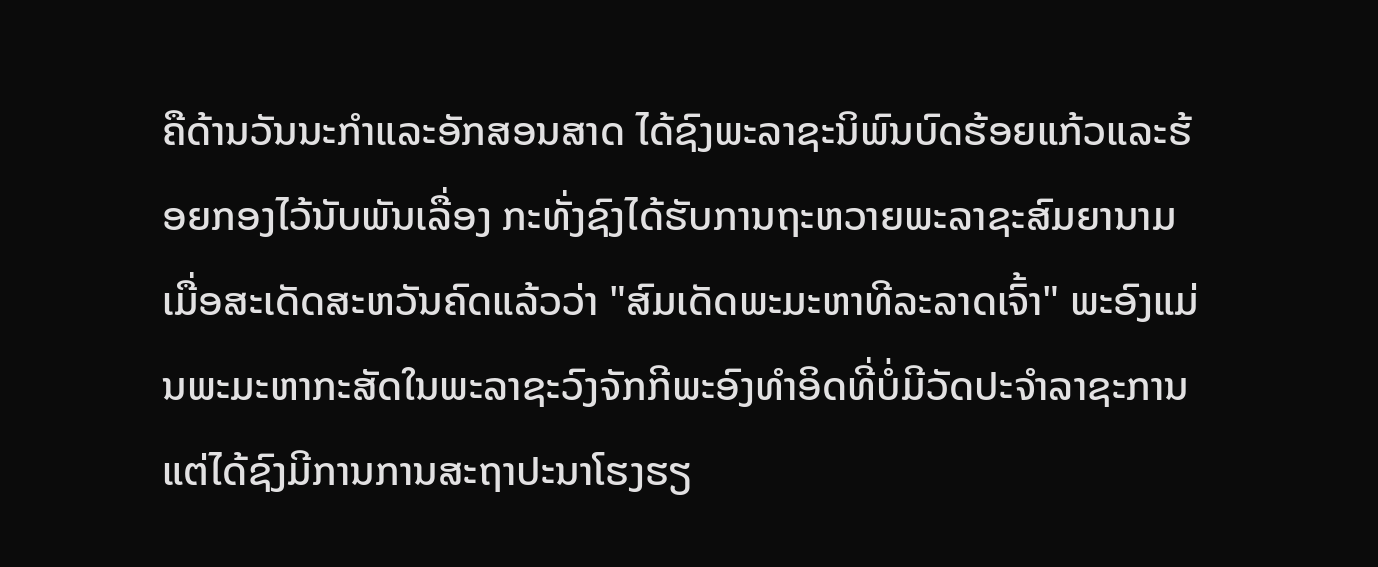ຄືດ້ານວັນນະກຳແລະອັກສອນສາດ ໄດ້ຊົງພະລາຊະນິພົນບົດຮ້ອຍແກ້ວແລະຮ້ອຍກອງໄວ້ນັບພັນເລື່ອງ ກະທັ່ງຊົງໄດ້ຮັບການຖະຫວາຍພະລາຊະສົມຍານາມເມື່ອສະເດັດສະຫວັນຄົດແລ້ວວ່າ "ສົມເດັດພະມະຫາທີລະລາດເຈົ້າ" ພະອົງແມ່ນພະມະຫາກະສັດໃນພະລາຊະວົງຈັກກີພະອົງທຳອິດທີ່ບໍ່ມີວັດປະຈຳລາຊະການ ແຕ່ໄດ້ຊົງມີການການສະຖາປະນາໂຮງຮຽ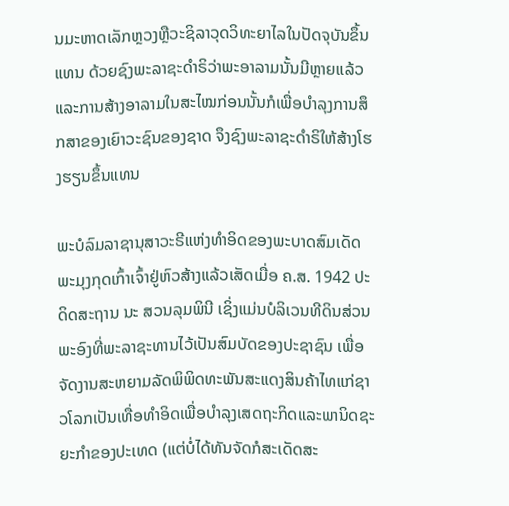ນມະຫາດເລັກຫຼວງຫຼືວະຊິລາວຸດວິທະຍາໄລໃນປັດຈຸບັນຂຶ້ນແທນ ດ້ວຍຊົງພະລາຊະດຳຣິວ່າພະອາລາມນັ້ນມີຫຼາຍແລ້ວ ແລະການສ້າງອາລາມໃນສະໄໝກ່ອນນັ້ນກໍເພື່ອບຳລຸງການສຶກສາຂອງເຍົາວະຊົນຂອງຊາດ ຈຶງຊົງພະລາຊະດຳຣິໃຫ້ສ້າງໂຮງຮຽນຂຶ້ນແທນ

ພະບໍລົມລາຊານຸສາວະຣີແຫ່ງທຳອິດຂອງພະບາດສົມເດັດພະມຸງກຸດເກົ້າເຈົ້າຢູ່ຫົວສ້າງແລ້ວເສັດເມື່ອ ຄ.ສ. 1942 ປະດິດສະຖານ ນະ ສວນລຸມພິນີ ເຊິ່ງແມ່ນບໍລິເວນທີດິນສ່ວນພະອົງທີ່ພະລາຊະທານໄວ້ເປັນສົມບັດຂອງປະຊາຊົນ ເພື່ອຈັດງານສະຫຍາມລັດພິພິດທະພັນສະແດງສິນຄ້າໄທແກ່ຊາວໂລກເປັນເທື່ອທຳອິດເພື່ອບຳລຸງເສດຖະກິດແລະພານິດຊະຍະກຳຂອງປະເທດ (ແຕ່ບໍ່ໄດ້ທັນຈັດກໍສະເດັດສະ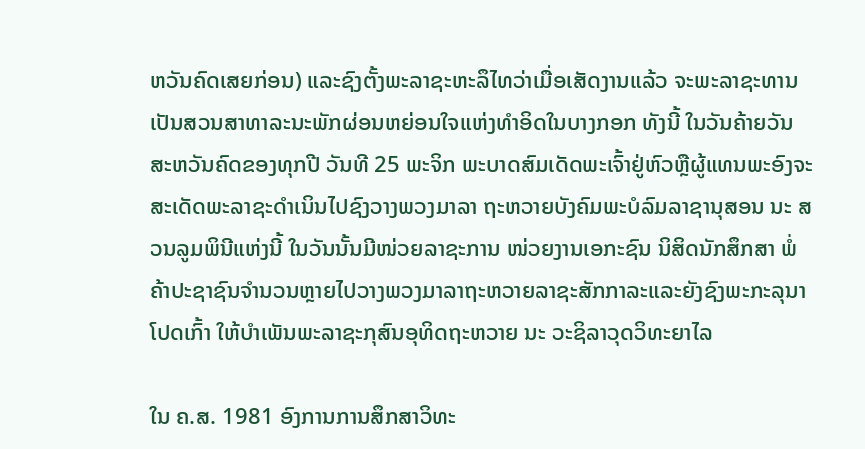ຫວັນຄົດເສຍກ່ອນ) ແລະຊົງຕັ້ງພະລາຊະຫະລຶໄທວ່າເມື່ອເສັດງານແລ້ວ ຈະພະລາຊະທານເປັນສວນສາທາລະນະພັກຜ່ອນຫຍ່ອນໃຈແຫ່ງທຳອິດໃນບາງກອກ ທັງນີ້ ໃນວັນຄ້າຍວັນສະຫວັນຄົດຂອງທຸກປີ ວັນທີ 25 ພະຈິກ ພະບາດສົມເດັດພະເຈົ້າຢູ່ຫົວຫຼືຜູ້ແທນພະອົງຈະສະເດັດພະລາຊະດຳເນິນໄປຊົງວາງພວງມາລາ ຖະຫວາຍບັງຄົມພະບໍລົມລາຊານຸສອນ ນະ ສວນລູມພິນີແຫ່ງນີ້ ໃນວັນນັ້ນມີໜ່ວຍລາຊະການ ໜ່ວຍງານເອກະຊົນ ນິສິດນັກສຶກສາ ພໍ່ຄ້າປະຊາຊົນຈຳນວນຫຼາຍໄປວາງພວງມາລາຖະຫວາຍລາຊະສັກກາລະແລະຍັງຊົງພະກະລຸນາໂປດເກົ້າ ໃຫ້ບຳເພັນພະລາຊະກຸສົນອຸທິດຖະຫວາຍ ນະ ວະຊິລາວຸດວິທະຍາໄລ

ໃນ ຄ.ສ. 1981 ອົງການການສຶກສາວິທະ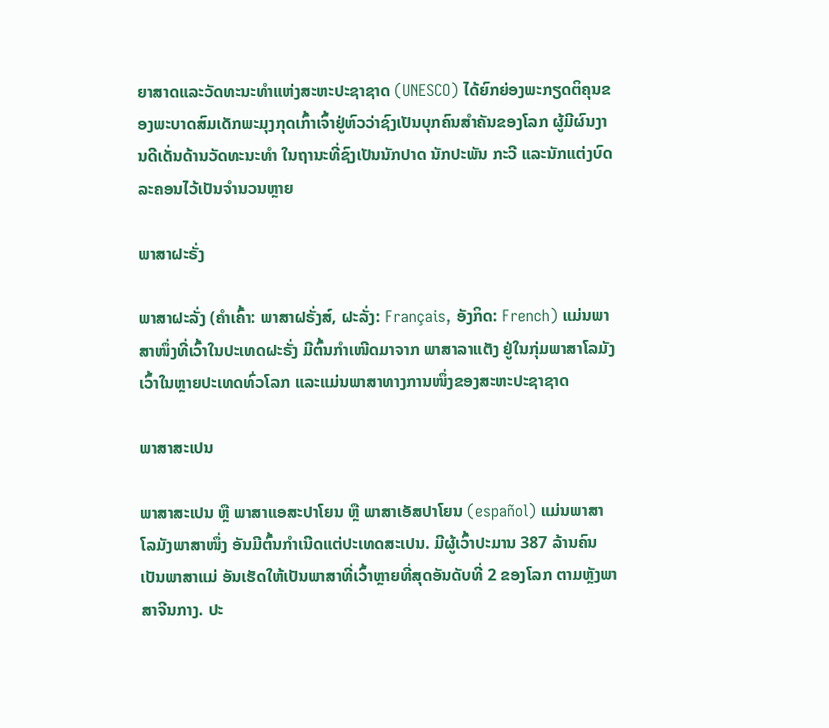ຍາສາດແລະວັດທະນະທຳແຫ່ງສະຫະປະຊາຊາດ (UNESCO) ໄດ້ຍົກຍ່ອງພະກຽດຕິຄຸນຂອງພະບາດສົມເດັກພະມຸງກຸດເກົ້າເຈົ້າຢູ່ຫົວວ່າຊົງເປັນບຸກຄົນສຳຄັນຂອງໂລກ ຜູ້ມີຜົນງານດີເດັ່ນດ້ານວັດທະນະທຳ ໃນຖານະທີ່ຊົງເປັນນັກປາດ ນັກປະພັນ ກະວີ ແລະນັກແຕ່ງບົດລະຄອນໄວ້ເປັນຈຳນວນຫຼາຍ

ພາສາຝະຣັ່ງ

ພາສາຝະລັ່ງ (ຄຳເຄົ້າ: ພາສາຝຣັ່ງສ໌, ຝະລັ່ງ: Français, ອັງກິດ: French) ແມ່ນພາສາໜຶ່ງທີ່ເວົ້າໃນປະເທດຝະຣັ່ງ ມີຕົ້ນກຳເໜີດມາຈາກ ພາສາລາແຕັງ ຢູ່ໃນກຸ່ມພາສາໂລມັງ ເວົ້າໃນຫຼາຍປະເທດທົ່ວໂລກ ແລະແມ່ນພາສາທາງການໜຶ່ງຂອງສະຫະປະຊາຊາດ

ພາສາສະເປນ

ພາສາສະເປນ ຫຼື ພາສາແອສະປາໂຍນ ຫຼື ພາສາເອັສປາໂຍນ (español) ແມ່ນພາສາໂລມັງພາສາໜຶ່ງ ອັນມີຕົ້ນກຳເນີດແຕ່ປະເທດສະເປນ. ມີຜູ້ເວົ້າປະມານ 387 ລ້ານຄົນເປັນພາສາແມ່ ອັນເຮັດໃຫ້ເປັນພາສາທີ່ເວົ້າຫຼາຍທີ່ສຸດອັນດັບທີ່ 2 ຂອງໂລກ ຕາມຫຼັງພາສາຈີນກາງ. ປະ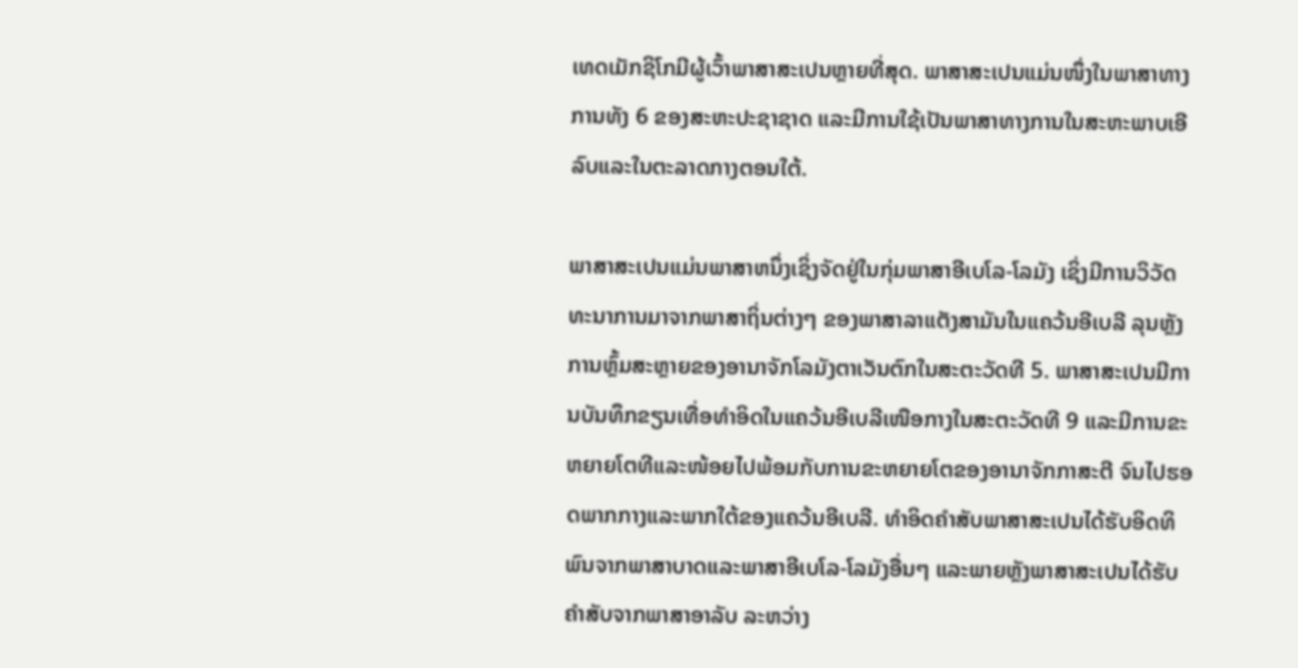ເທດເມັກຊິໂກມີຜູ້ເວົ້າພາສາສະເປນຫຼາຍທີ່ສຸດ. ພາສາສະເປນແມ່ນໜຶ່ງໃນພາສາທາງການທັງ 6 ຂອງສະຫະປະຊາຊາດ ແລະມີການໃຊ້ເປັນພາສາທາງການໃນສະຫະພາບເອີລົບແລະໃນຕະລາດກາງຕອນໃຕ້.

ພາສາສະເປນແມ່ນພາສາຫນຶ່ງເຊິ່ງຈັດຢູ່ໃນກຸ່ມພາສາອີເບໂລ-ໂລມັງ ເຊິ່ງມີການວິວັດທະນາການມາຈາກພາສາຖິ່ນຕ່າງໆ ຂອງພາສາລາແຕັງສາມັນໃນແຄວ້ນອີເບລີ ລຸນຫຼັງການຫຼົ້ມສະຫຼາຍຂອງອານາຈັກໂລມັງຕາເວັນຕົກໃນສະຕະວັດທີ 5. ພາສາສະເປນມີການບັນທຶກຂຽນເທື່ອທຳອິດໃນແຄວ້ນອີເບລີເໜືອກາງໃນສະຕະວັດທີ 9 ແລະມີການຂະຫຍາຍໂຕທີແລະໜ້ອຍໄປພ້ອມກັບການຂະຫຍາຍໂຕຂອງອານາຈັກກາສະຕີ ຈົນໄປຮອດພາກກາງແລະພາກໃຕ້ຂອງແຄວ້ນອີເບລີ. ທຳອິດຄຳສັບພາສາສະເປນໄດ້ຮັບອິດທິພົນຈາກພາສາບາດແລະພາສາອີເບໂລ-ໂລມັງອື່ນໆ ແລະພາຍຫຼັງພາສາສະເປນໄດ້ຮັບຄຳສັບຈາກພາສາອາລັບ ລະຫວ່າງ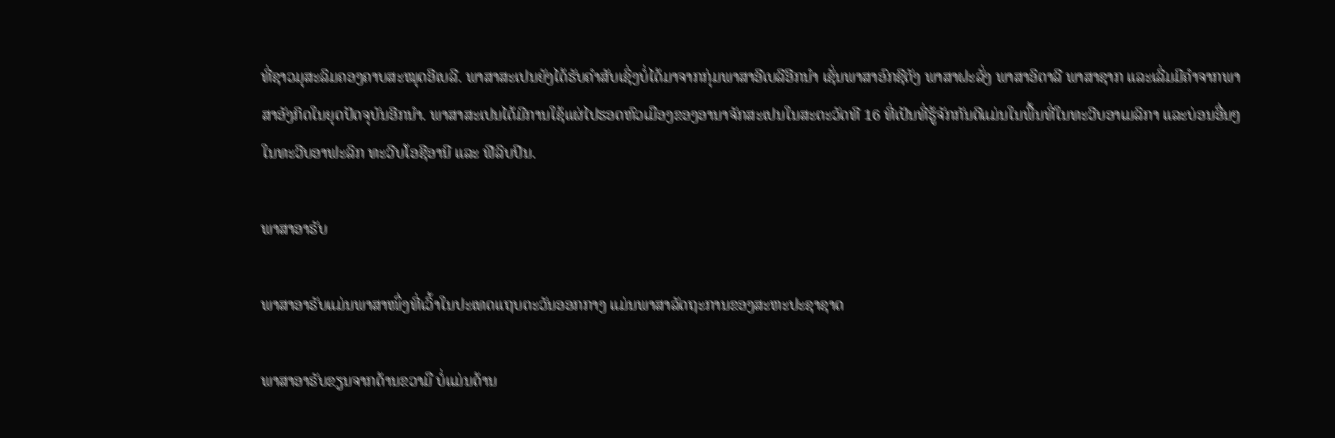ທີ່ຊາວມຸສະລິມຄອງຄາບສະໝຸດອີເບລີ. ພາສາສະເປນຍັງໄດ້ຮັບຄຳສັບເຊິ່ງບໍ່ໄດ້ມາຈາກກຸ່ມພາສາອີເບລີອີກນຳ ເຊັ່ນພາສາອົກຊີຕັງ ພາສາຝະລັ່ງ ພາສາອິຕາລີ ພາສາຊາກ ແລະເລີ່ມມີຄຳຈາກພາສາອັງກິດໃນຍຸດປັດຈຸບັນອີກນຳ. ພາສາສະເປນໄດ້ມີການໃຊ້ແຜ່ໄປຮອດຫົວເມືອງຂອງອານາຈັກສະເປນໃນສະຕະວັດທີ 16 ທີ່ເປັນທີ່ຮູ້ຈັກກັນດີແມ່ນໃນພື້ນທີ່ໃນທະວີບອາເມລິກາ ແລະບ່ອນອື່ນໆ ໃນທະວີບອາຟະລິກ ທະວີບໂອຊີອານີ ແລະ ຟີລິບປິນ.

ພາສາອາຣັບ

ພາສາອາຣັບແມ່ນພາສາໜຶ່ງທີ່ເວົ້າໃນປະເທດແຖບຕະວັນອອກກາງ ແມ່ນພາສາລັດຖະການຂອງສະຫະປະຊາຊາດ

ພາສາອາຣັບຂຽນຈາກດ້ານຂວາມື ບໍ່ແມ່ນດ້ານ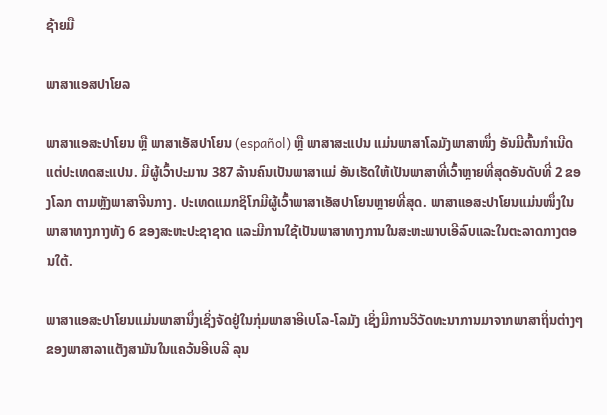ຊ້າຍມື

ພາສາແອສປາໂຍລ

ພາສາແອສະປາໂຍນ ຫຼື ພາສາເອັສປາໂຍນ (español) ຫຼື ພາສາສະແປນ ແມ່ນພາສາໂລມັງພາສາໜຶ່ງ ອັນມີຕົ້ນກຳເນີດແຕ່ປະເທດສະແປນ. ມີຜູ້ເວົ້າປະມານ 387 ລ້ານຄົນເປັນພາສາແມ່ ອັນເຮັດໃຫ້ເປັນພາສາທີ່ເວົ້າຫຼາຍທີ່ສຸດອັນດັບທີ່ 2 ຂອງໂລກ ຕາມຫຼັງພາສາຈີນກາງ. ປະເທດແມກຊິໂກມີຜູ້ເວົ້າພາສາເອັສປາໂຍນຫຼາຍທີ່ສຸດ. ພາສາແອສະປາໂຍນແມ່ນໜຶ່ງໃນພາສາທາງກາງທັງ 6 ຂອງສະຫະປະຊາຊາດ ແລະມີການໃຊ້ເປັນພາສາທາງການໃນສະຫະພາບເອີລົບແລະໃນຕະລາດກາງຕອນໃຕ້.

ພາສາແອສະປາໂຍນແມ່ນພາສານຶ່ງເຊິ່ງຈັດຢູ່ໃນກຸ່ມພາສາອີເບໂລ-ໂລມັງ ເຊິ່ງມີການວິວັດທະນາການມາຈາກພາສາຖິ່ນຕ່າງໆ ຂອງພາສາລາແຕັງສາມັນໃນແຄວ້ນອີເບລີ ລຸນ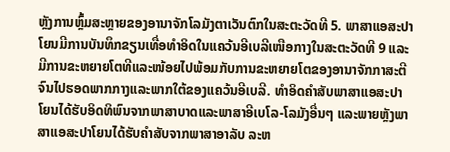ຫຼັງການຫຼົ້ມສະຫຼາຍຂອງອານາຈັກໂລມັງຕາເວັນຕົກໃນສະຕະວັດທີ 5. ພາສາແອສະປາໂຍນມີການບັນທຶກຂຽນເທື່ອທຳອິດໃນແຄວ້ນອີເບລີເໜືອກາງໃນສະຕະວັດທີ 9 ແລະມີການຂະຫຍາຍໂຕທີແລະໜ້ອຍໄປພ້ອມກັບການຂະຫຍາຍໂຕຂອງອານາຈັກກາສະຕີ ຈົນໄປຮອດພາກກາງແລະພາກໃຕ້ຂອງແຄວ້ນອີເບລີ. ທຳອິດຄຳສັບພາສາແອສະປາໂຍນໄດ້ຮັບອິດທິພົນຈາກພາສາບາດແລະພາສາອີເບໂລ-ໂລມັງອື່ນໆ ແລະພາຍຫຼັງພາສາແອສະປາໂຍນໄດ້ຮັບຄຳສັບຈາກພາສາອາລັບ ລະຫ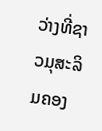ວ່າງທີ່ຊາວມຸສະລິມຄອງ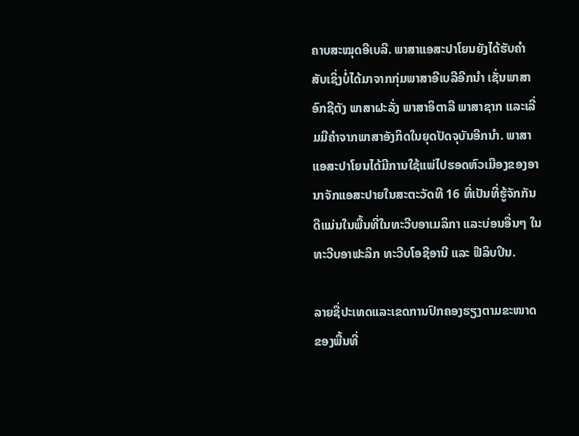ຄາບສະໝຸດອີເບລີ. ພາສາແອສະປາໂຍນຍັງໄດ້ຮັບຄຳສັບເຊິ່ງບໍ່ໄດ້ມາຈາກກຸ່ມພາສາອີເບລີອີກນຳ ເຊັ່ນພາສາອົກຊີຕັງ ພາສາຝະລັ່ງ ພາສາອິຕາລີ ພາສາຊາກ ແລະເລີ່ມມີຄຳຈາກພາສາອັງກິດໃນຍຸດປັດຈຸບັນອີກນຳ. ພາສາແອສະປາໂຍນໄດ້ມີການໃຊ້ແພ່ໄປຮອດຫົວເມືອງຂອງອານາຈັກແອສະປາຍໃນສະຕະວັດທີ 16 ທີ່ເປັນທີ່ຮູ້ຈັກກັນດີແມ່ນໃນພື້ນທີ່ໃນທະວີບອາເມລິກາ ແລະບ່ອນອື່ນໆ ໃນທະວີບອາຟະລິກ ທະວີບໂອຊີອານີ ແລະ ຟີລິບປິນ.

ລາຍຊື່ປະເທດແລະເຂດການປົກຄອງຮຽງຕາມຂະໜາດຂອງພື້ນທີ່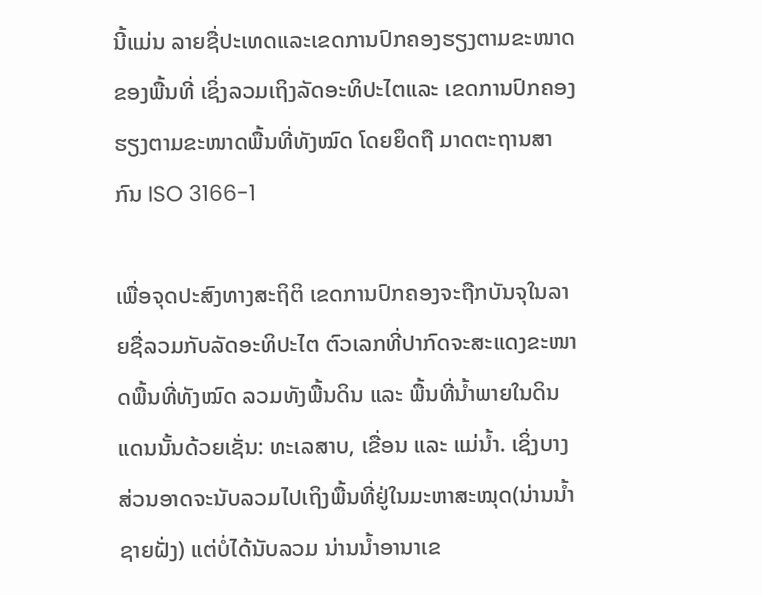ນີ້ແມ່ນ ລາຍຊື່ປະເທດແລະເຂດການປົກຄອງຮຽງຕາມຂະໜາດຂອງພື້ນທີ່ ເຊິ່ງລວມເຖິງລັດອະທິປະໄຕແລະ ເຂດການປົກຄອງ ຮຽງຕາມຂະໜາດພື້ນທີ່ທັງໝົດ ໂດຍຍຶດຖື ມາດຕະຖານສາກົນ ISO 3166-1

ເພື່ອຈຸດປະສົງທາງສະຖິຕິ ເຂດການປົກຄອງຈະຖືກບັນຈຸໃນລາຍຊື່ລວມກັບລັດອະທິປະໄຕ ຕົວເລກທີ່ປາກົດຈະສະແດງຂະໜາດພື້ນທີ່ທັງໝົດ ລວມທັງພື້ນດິນ ແລະ ພື້ນທີ່ນ້ຳພາຍໃນດິນແດນນັ້ນດ້ວຍເຊັ່ນ: ທະເລສາບ, ເຂື່ອນ ແລະ ແມ່ນ້ຳ. ເຊິ່ງບາງສ່ວນອາດຈະນັບລວມໄປເຖິງພື້ນທີ່ຢູ່ໃນມະຫາສະໝຸດ(ນ່ານນ້ຳຊາຍຝັ່ງ) ແຕ່ບໍ່ໄດ້ນັບລວມ ນ່ານນ້ຳອານາເຂ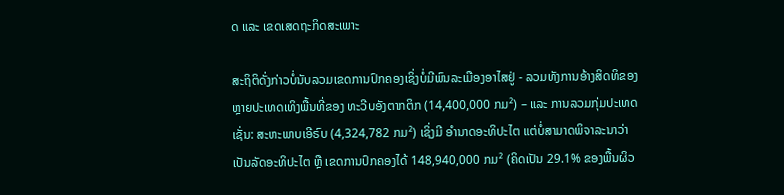ດ ແລະ ເຂດເສດຖະກິດສະເພາະ

ສະຖິຕິດັ່ງກ່າວບໍ່ນັບລວມເຂດການປົກຄອງເຊິ່ງບໍ່ມີພົນລະເມືອງອາໄສຢູ່ - ລວມທັງການອ້າງສິດທິຂອງຫຼາຍປະເທດເທິງພື້ນທີ່ຂອງ ທະວີບອັງຕາກຕິກ (14,400,000 ກມ²) – ແລະ ການລວມກຸ່ມປະເທດ ເຊັ່ນ: ສະຫະພາບເອີຣົບ (4,324,782 ກມ²) ເຊິ່ງມີ ອຳນາດອະທິປະໄຕ ແຕ່ບໍ່ສາມາດພິຈາລະນາວ່າ ເປັນລັດອະທິປະໄຕ ຫຼື ເຂດການປົກຄອງໄດ້ 148,940,000 ກມ² (ຄິດເປັນ 29.1% ຂອງພື້ນຜິວ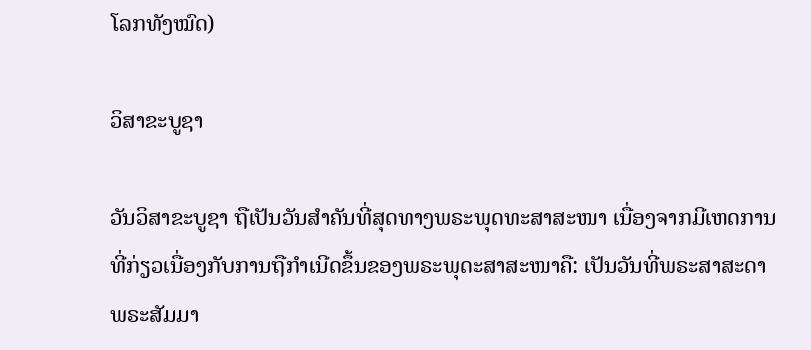ໂລກທັງໝົດ)

ວິສາຂະບູຊາ

ວັນວິສາຂະບູຊາ ຖືເປັນວັນສໍາຄັນທີ່ສຸດທາງພຣະພຸດທະສາສະໜາ ເນື່ອງຈາກມີເຫດການທີ່ກ່ຽວເນື່ອງກັບການຖືກຳເນີດຂຶ້ນຂອງພຣະພຸດະສາສະໜາຄື: ເປັນວັນທີ່ພຣະສາສະດາ ພຣະສັມມາ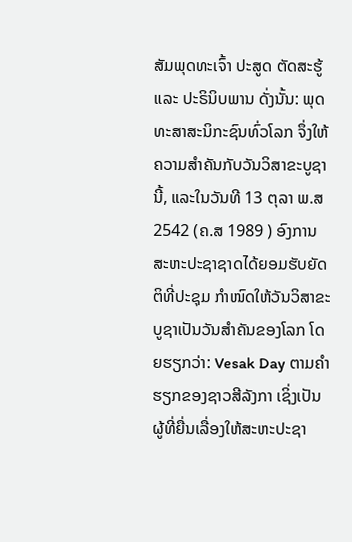ສັມພຸດທະເຈົ້າ ປະສູດ ຕັດສະຮູ້ ແລະ ປະຣິນິບພານ ດັ່ງນັ້ນ: ພຸດທະສາສະນິກະຊົນທົ່ວໂລກ ຈຶ່ງໃຫ້ຄວາມສຳຄັນກັບວັນວິສາຂະບູຊານີ້, ແລະໃນວັນທີ 13 ຕຸລາ ພ.ສ 2542 (ຄ.ສ 1989 ) ອົງການສະຫະປະຊາຊາດໄດ້ຍອມຮັບຍັດຕິທີ່ປະຊຸມ ກຳໜົດໃຫ້ວັນວິສາຂະບູຊາເປັນວັນສຳຄັນຂອງໂລກ ໂດຍຮຽກວ່າ: Vesak Day ຕາມຄຳຮຽກຂອງຊາວສີລັງກາ ເຊິ່ງເປັນຜູ້ທີ່ຍື່ນເລື່ອງໃຫ້ສະຫະປະຊາ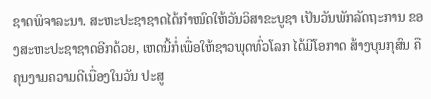ຊາດພິຈາລະນາ. ສະຫະປະຊາຊາດໄດ້ກຳໜົດໃຫ້ວັນວິສາຂະບູຊາ ເປັນວັນພັກລັດຖະການ ຂອງສະຫະປະຊາຊາດອີກດ້ວຍ, ເຫດນີ້ກໍ່ເພື່ອໃຫ້ຊາວພຸດທົ່ວໂລກ ໄດ້ມີໂອກາດ ສ້າງບຸນກຸສົນ ຄືຄຸນງາມຄວາມດີເນື່ອງໃນວັນ ປະສູ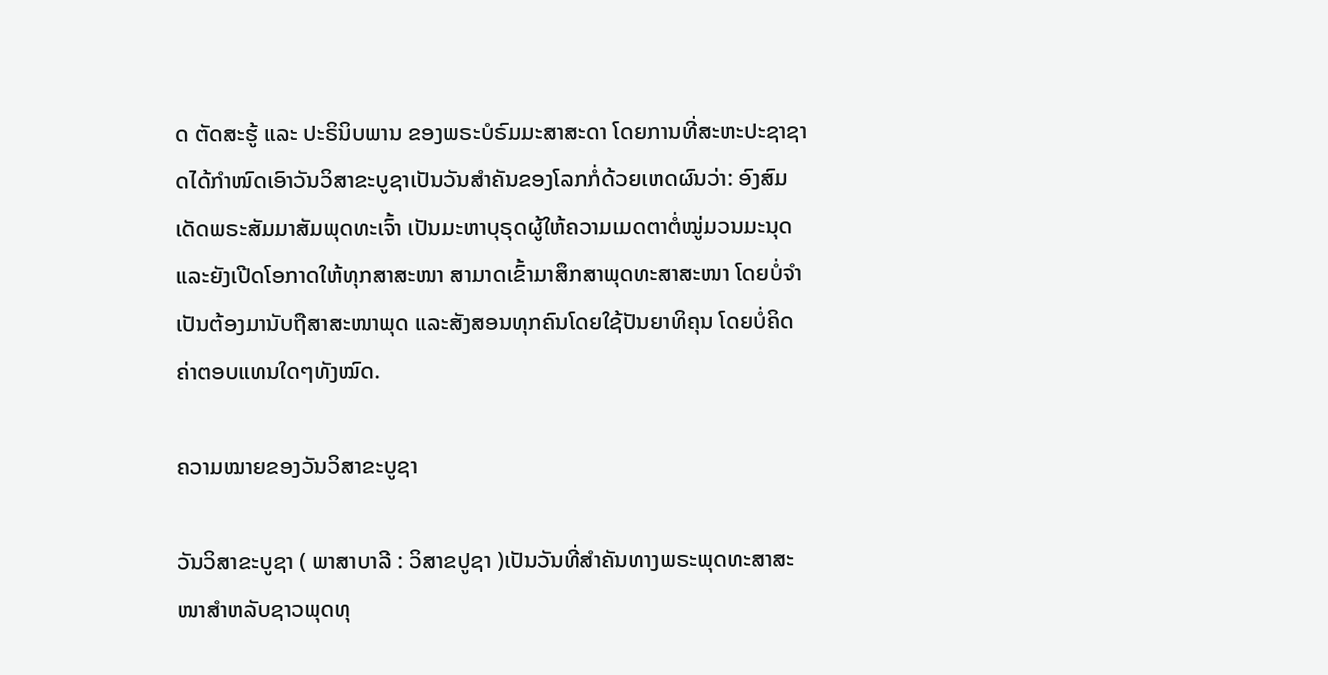ດ ຕັດສະຮູ້ ແລະ ປະຣິນິບພານ ຂອງພຣະບໍຣົມມະສາສະດາ ໂດຍການທີ່ສະຫະປະຊາຊາດໄດ້ກຳໜົດເອົາວັນວິສາຂະບູຊາເປັນວັນສຳຄັນຂອງໂລກກໍ່ດ້ວຍເຫດຜົນວ່າ: ອົງສົມເດັດພຣະສັມມາສັມພຸດທະເຈົ້າ ເປັນມະຫາບຸຣຸດຜູ້ໃຫ້ຄວາມເມດຕາຕໍ່ໝູ່ມວນມະນຸດ ແລະຍັງເປີດໂອກາດໃຫ້ທຸກສາສະໜາ ສາມາດເຂົ້າມາສຶກສາພຸດທະສາສະໜາ ໂດຍບໍ່ຈຳເປັນຕ້ອງມານັບຖືສາສະໜາພຸດ ແລະສັງສອນທຸກຄົນໂດຍໃຊ້ປັນຍາທິຄຸນ ໂດຍບໍ່ຄິດຄ່າຕອບແທນໃດໆທັງໝົດ.

ຄວາມໝາຍຂອງວັນວິສາຂະບູຊາ

ວັນວິສາຂະບູຊາ ( ພາສາບາລີ : ວິສາຂປູຊາ )ເປັນວັນທີ່ສຳຄັນທາງພຣະພຸດທະສາສະໜາສຳຫລັບຊາວພຸດທຸ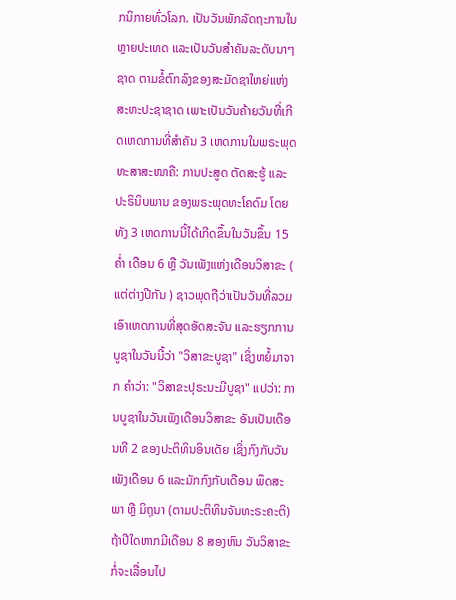ກນິກາຍທົ່ວໂລກ. ເປັນວັນພັກລັດຖະການໃນຫຼາຍປະເທດ ແລະເປັນວັນສໍາຄັນລະດັບນາໆຊາດ ຕາມຂໍ້ຕົກລົງຂອງສະມັດຊາໃຫຍ່ແຫ່ງສະຫະປະຊາຊາດ ເພາະເປັນວັນຄ້າຍວັນທີ່ເກີດເຫດການທີ່ສຳຄັນ 3 ເຫດການໃນພຣະພຸດທະສາສະໜາຄື: ການປະສູດ ຕັດສະຮູ້ ແລະ ປະຣິນິບພານ ຂອງພຣະພຸດທະໂຄດົມ ໂດຍທັງ 3 ເຫດການນີ້ໄດ້ເກີດຂຶ້ນໃນວັນຂຶ້ນ 15 ຄ່ຳ ເດືອນ 6 ຫຼື ວັນເພັງແຫ່ງເດືອນວິສາຂະ ( ແຕ່ຕ່າງປີກັນ ) ຊາວພຸດຖືວ່າເປັນວັນທີ່ລວມເອົາເຫດການທີ່ສຸດອັດສະຈັນ ແລະຮຽກການບູຊາໃນວັນນີ້ວ່າ "ວິສາຂະບູຊາ" ເຊິ່ງຫຍໍ້ມາຈາກ ຄຳວ່າ: "ວິສາຂະປຸຣະນະມີບູຊາ" ແປວ່າ: ການບູຊາໃນວັນເພັງເດືອນວິສາຂະ ອັນເປັນເດືອນທີ 2 ຂອງປະຕິທິນອິນເດັຍ ເຊິ່ງກົງກັບວັນເພັງເດືອນ 6 ແລະມັກກົງກັບເດືອນ ພຶດສະພາ ຫຼື ມິຖຸນາ (ຕາມປະຕິທິນຈັນທະຣະຄະຕິ) ຖ້າປີໃດຫາກມີເດືອນ 8 ສອງຫົນ ວັນວິສາຂະກໍ່ຈະເລື່ອນໄປ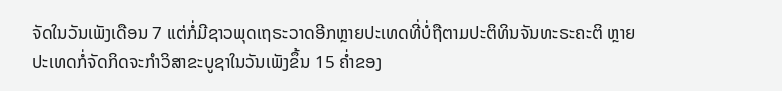ຈັດໃນວັນເພັງເດືອນ 7 ແຕ່ກໍ່ມີຊາວພຸດເຖຣະວາດອີກຫຼາຍປະເທດທີ່ບໍ່ຖືຕາມປະຕິທິນຈັນທະຣະຄະຕິ ຫຼາຍປະເທດກໍ່ຈັດກິດຈະກໍາວິສາຂະບູຊາໃນວັນເພັງຂຶ້ນ 15 ຄ່ຳຂອງ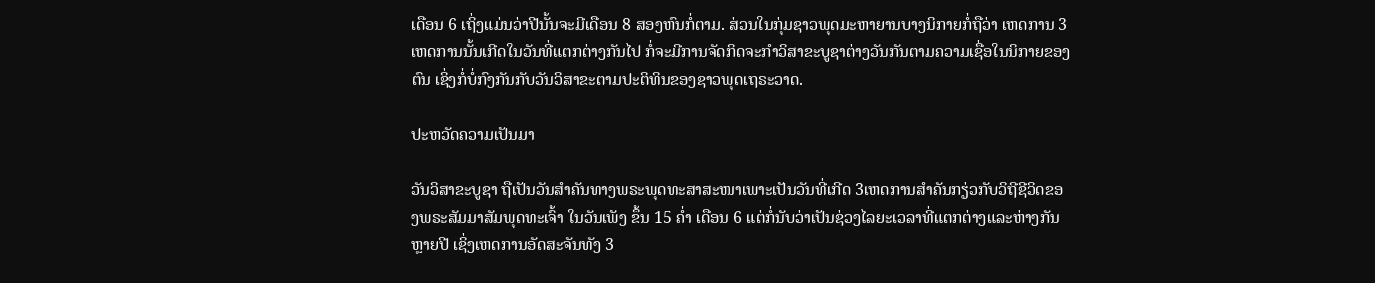ເດືອນ 6 ເຖິ່ງແມ່ນວ່າປີນັ້ນຈະມີເດືອນ 8 ສອງຫົນກໍ່ຕາມ. ສ່ວນໃນກຸ່ມຊາວພຸດມະຫາຍານບາງນິກາຍກໍ່ຖືວ່າ ເຫດການ 3 ເຫດການນັ້ນເກີດໃນວັນທີ່ແຕກຕ່າງກັນໄປ ກໍ່ຈະມີການຈັດກິດຈະກໍາວິສາຂະບູຊາຕ່າງວັນກັນຕາມຄວາມເຊື່ອໃນນິກາຍຂອງຕົນ ເຊິ່ງກໍ່ບໍ່ກົງກັນກັບວັນວິສາຂະຕາມປະຕິທິນຂອງຊາວພຸດເຖຣະວາດ.

ປະຫວັດຄວາມເປັນມາ

ວັນວິສາຂະບູຊາ ຖືເປັນວັນສຳຄັນທາງພຣະພຸດທະສາສະໜາເພາະເປັນວັນທີ່ເກີດ 3ເຫດການສຳຄັນກຽ່ວກັບວິຖີຊີວິດຂອງພຣະສັມມາສັມພຸດທະເຈົ້າ ໃນວັນເພັງ ຂຶ້ນ 15 ຄ່ຳ ເດືອນ 6 ແຕ່ກໍ່ນັບວ່າເປັນຊ່ວງໄລຍະເວລາທີ່ແຕກຕ່າງແລະຫ່າງກັນຫຼາຍປີ ເຊິ່ງເຫດການອັດສະຈັນທັງ 3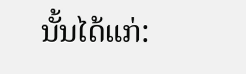ນັ້ນໄດ້ແກ່: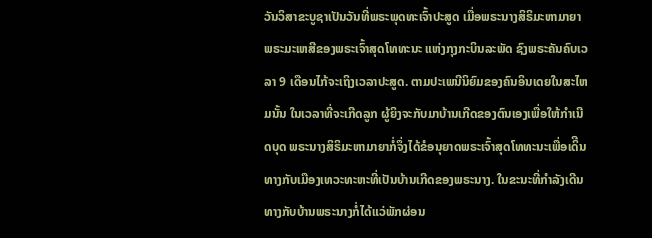ວັນວິສາຂະບູຊາເປັນວັນທີ່ພຣະພຸດທະເຈົ້າປະສູດ ເມື່ອພຣະນາງສິຣິມະຫາມາຍາ ພຣະມະເຫສີຂອງພຣະເຈົ້າສຸດໂທທະນະ ແຫ່ງກຸງກະບິນລະພັດ ຊົງພຣະຄັນຄົບເວລາ 9 ເດືອນໄກ້ຈະເຖິງເວລາປະສູດ. ຕາມປະເພນີນິຍົມຂອງຄົນອິນເດຍໃນສະໄຫມນັ້ນ ໃນເວລາທີ່ຈະເກີດລູກ ຜູ້ຍິງຈະກັບມາບ້ານເກີດຂອງຕົນເອງເພື່ອໃຫ້ກຳເນີດບຸດ ພຣະນາງສິຣິມະຫາມາຍາກໍ່ຈຶ່ງໄດ້ຂໍອນຸຍາດພຣະເຈົ້າສຸດໂທທະນະເພື່ອເດິີນທາງກັບເມືອງເທວະທະຫະທີ່ເປັນບ້ານເກີດຂອງພຣະນາງ. ໃນຂະນະທີ່ກໍາລັງເດີນທາງກັບບ້ານພຣະນາງກໍ່ໄດ້ແວ່ພັກຜ່ອນ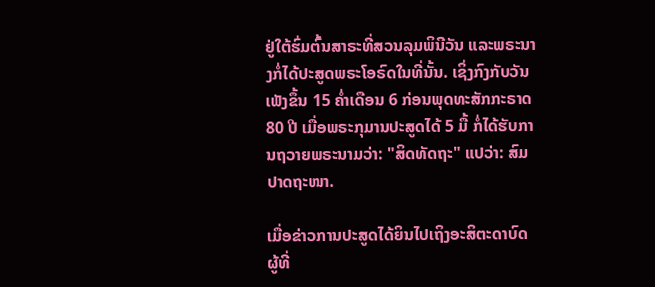ຢູ່ໃຕ້ຮົ່ມຕົ້ນສາຣະທີ່ສວນລຸມພິນີວັນ ແລະພຣະນາງກໍ່ໄດ້ປະສູດພຣະໂອຣົດໃນທີ່ນັ້ນ. ເຊິ່ງກົງກັບວັນເພັງຂຶ້ນ 15 ຄ່ຳເດືອນ 6 ກ່ອນພຸດທະສັກກະຣາດ 80 ປີ ເມື່ອພຣະກຸມານປະສູດໄດ້ 5 ມື້ ກໍ່ໄດ້ຮັບການຖວາຍພຣະນາມວ່າ: "ສິດທັດຖະ" ແປວ່າ: ສົມປາດຖະໜາ.

ເມື່ອຂ່າວການປະສູດໄດ້ຍິນໄປເຖິງອະສິຕະດາບົດ ຜູ້ທີ່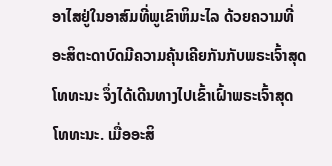ອາໄສຢູ່ໃນອາສົມທີ່ພູເຂົາຫິມະໄລ ດ້ວຍຄວາມທີ່ອະສິຕະດາບົດມີຄວາມຄຸ້ນເຄີຍກັນກັບພຣະເຈົ້າສຸດໂທທະນະ ຈຶ່ງໄດ້ເດີນທາງໄປເຂົ້າເຝົ້າພຣະເຈົ້າສຸດໂທທະນະ. ເມື່ອອະສິ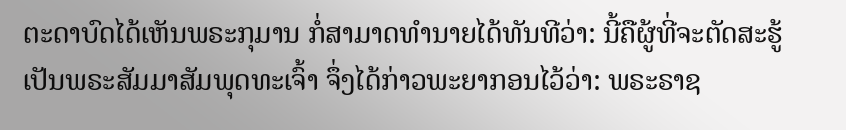ຕະດາບົດໄດ້ເຫັນພຣະກຸມານ ກໍ່ສາມາດທຳນາຍໄດ້ທັນທີວ່າ: ນີ້ຄືຜູ້ທີ່ຈະຕັດສະຮູ້ເປັນພຣະສັມມາສັມພຸດທະເຈົ້າ ຈຶ່ງໄດ້ກ່າວພະຍາກອນໄວ້ວ່າ: ພຣະຣາຊ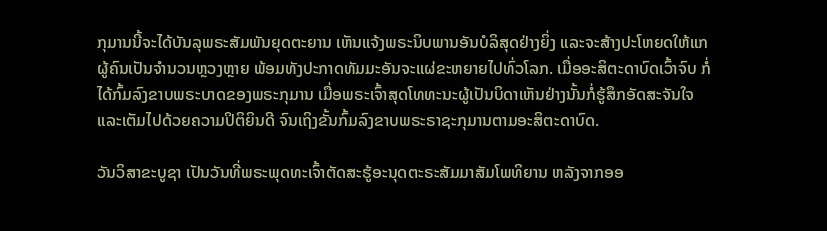ກຸມານນີ້ຈະໄດ້ບັນລຸພຣະສັມພັນຍຸດຕະຍານ ເຫັນແຈ້ງພຣະນິບພານອັນບໍລິສຸດຢ່າງຍິ່ງ ແລະຈະສ້າງປະໂຫຍດໃຫ້ແກຜູ້ຄົນເປັນຈຳນວນຫຼວງຫຼາຍ ພ້ອມທັງປະກາດທັມມະອັນຈະແຜ່ຂະຫຍາຍໄປທົ່ວໂລກ. ເມື່ອອະສິຕະດາບົດເວົ້າຈົບ ກໍ່ໄດ້ກົ້ມລົງຂາບພຣະບາດຂອງພຣະກຸມານ ເມື່ອພຣະເຈົ້າສຸດໂທທະນະຜູ້ເປັນບິດາເຫັນຢ່າງນັ້ນກໍ່ຮູ້ສຶກອັດສະຈັນໃຈ ແລະເຕັມໄປດ້ວຍຄວາມປິຕິຍິນດີ ຈົນເຖິງຂັ້ນກົ້ມລົງຂາບພຣະຣາຊະກຸມານຕາມອະສິຕະດາບົດ.

ວັນວິສາຂະບູຊາ ເປັນວັນທີ່ພຣະພຸດທະເຈົ້າຕັດສະຮູ້ອະນຸດຕະຣະສັມມາສັມໂພທິຍານ ຫລັງຈາກອອ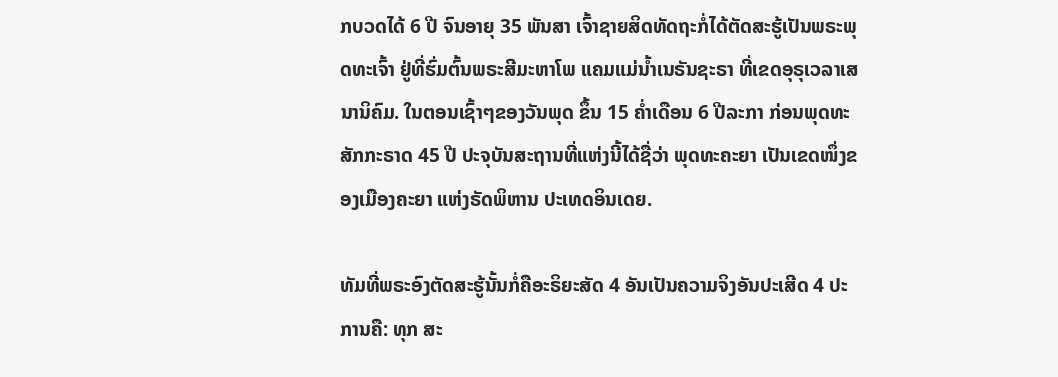ກບວດໄດ້ 6 ປີ ຈົນອາຍຸ 35 ພັນສາ ເຈົ້າຊາຍສິດທັດຖະກໍ່ໄດ້ຕັດສະຮູ້ເປັນພຣະພຸດທະເຈົ້າ ຢູ່ທີ່ຮົ່ມຕົ້ນພຣະສີມະຫາໂພ ແຄມແມ່ນ້ຳເນຣັນຊະຣາ ທີ່ເຂດອຸຣຸເວລາເສນານິຄົມ. ໃນຕອນເຊົ້າໆຂອງວັນພຸດ ຂຶ້ນ 15 ຄໍ່າເດືອນ 6 ປີລະກາ ກ່ອນພຸດທະສັກກະຣາດ 45 ປີ ປະຈຸບັນສະຖານທີ່ແຫ່ງນີ້ໄດ້ຊື່ວ່າ ພຸດທະຄະຍາ ເປັນເຂດໜຶ່ງຂອງເມືອງຄະຍາ ແຫ່ງຣັດພິຫານ ປະເທດອິນເດຍ.

ທັມທີ່ພຣະອົງຕັດສະຮູ້ນັ້ນກໍ່ຄືອະຣິຍະສັດ 4 ອັນເປັນຄວາມຈິງອັນປະເສີດ 4 ປະການຄື: ທຸກ ສະ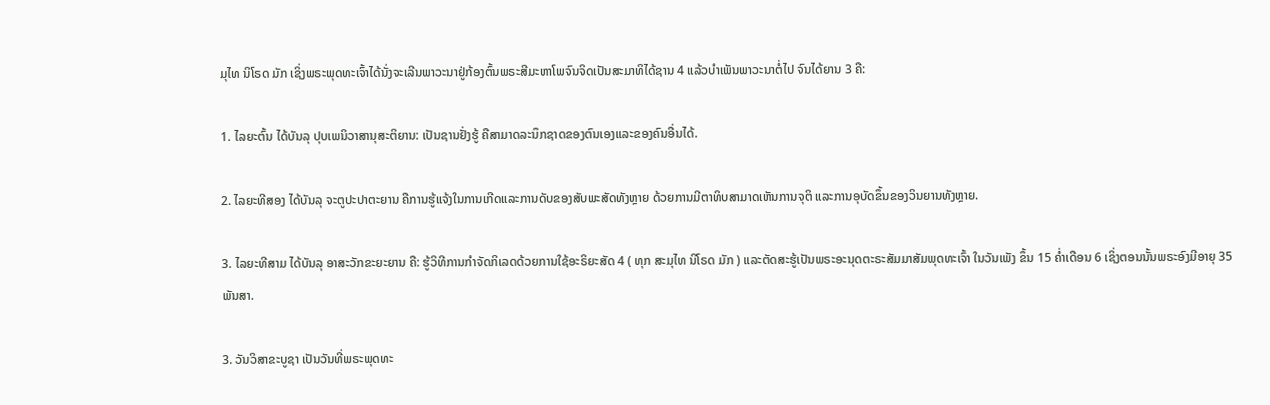ມຸໄທ ນິໂຣດ ມັກ ເຊິ່ງພຣະພຸດທະເຈົ້າໄດ້ນັ່ງຈະເລີນພາວະນາຢູ່ກ້ອງຕົ້ນພຣະສີມະຫາໂພຈົນຈິດເປັນສະມາທິໄດ້ຊານ 4 ແລ້ວບຳເພັນພາວະນາຕໍ່ໄປ ຈົນໄດ້ຍານ 3 ຄື:

1. ໄລຍະຕົ້ນ ໄດ້ບັນລຸ ປຸບເພນິວາສານຸສະຕິຍານ: ເປັນຊານຢັ່ງຮູ້ ຄືສາມາດລະນຶກຊາດຂອງຕົນເອງແລະຂອງຄົນອື່ນໄດ້.

2. ໄລຍະທີສອງ ໄດ້ບັນລຸ ຈະຕູປະປາຕະຍານ ຄືການຮູ້ແຈ້ງໃນການເກີດແລະການດັບຂອງສັບພະສັດທັງຫຼາຍ ດ້ວຍການມີຕາທິບສາມາດເຫັນການຈຸຕິ ແລະການອຸບັດຂຶ້ນຂອງວິນຍານທັງຫຼາຍ.

3. ໄລຍະທີສາມ ໄດ້ບັນລຸ ອາສະວັກຂະຍະຍານ ຄື: ຮູ້ວິທີການກໍາຈັດກິເລດດ້ວຍການໃຊ້ອະຣິຍະສັດ 4 ( ທຸກ ສະມຸໄທ ນິໂຣດ ມັກ ) ແລະຕັດສະຮູ້ເປັນພຣະອະນຸດຕະຣະສັມມາສັມພຸດທະເຈົ້າ ໃນວັນເພັງ ຂຶ້ນ 15 ຄ່ຳເດືອນ 6 ເຊິ່ງຕອນນັ້ນພຣະອົງມີອາຍຸ 35 ພັນສາ.

3. ວັນວິສາຂະບູຊາ ເປັນວັນທີ່ພຣະພຸດທະ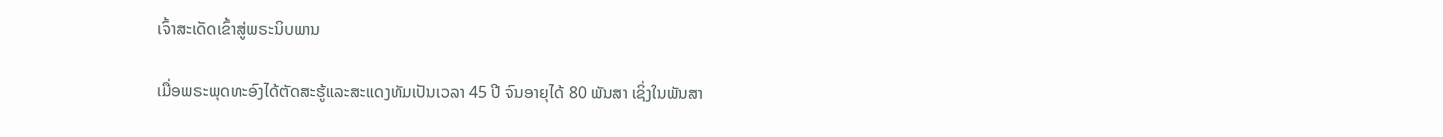ເຈົ້າສະເດັດເຂົ້າສູ່ພຣະນິບພານ

ເມື່ອພຣະພຸດທະອົງໄດ້ຕັດສະຮູ້ແລະສະແດງທັມເປັນເວລາ 45 ປີ ຈົນອາຍຸໄດ້ 80 ພັນສາ ເຊິ່ງໃນພັນສາ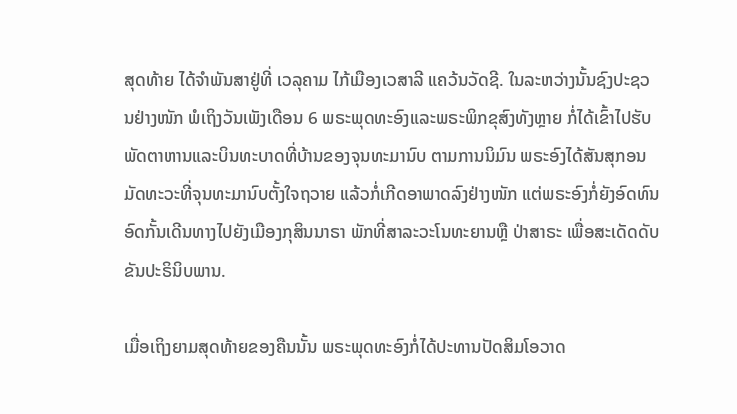ສຸດທ້າຍ ໄດ້ຈຳພັນສາຢູ່ທີ່ ເວລຸຄາມ ໄກ້ເມືອງເວສາລີ ແຄວ້ນວັດຊີ. ໃນລະຫວ່າງນັ້ນຊົງປະຊວນຢ່າງໜັກ ພໍເຖິງວັນເພັງເດືອນ 6 ພຣະພຸດທະອົງແລະພຣະພິກຂຸສົງທັງຫຼາຍ ກໍ່ໄດ້ເຂົ້າໄປຮັບພັດຕາຫານແລະບິນທະບາດທີ່ບ້ານຂອງຈຸນທະມານົບ ຕາມການນິມົນ ພຣະອົງໄດ້ສັນສຸກອນມັດທະວະທີ່ຈຸນທະມານົບຕັ້ງໃຈຖວາຍ ແລ້ວກໍ່ເກີດອາພາດລົງຢ່າງໜັກ ແຕ່ພຣະອົງກໍ່ຍັງອົດທົນອົດກັ້ນເດີນທາງໄປຍັງເມືອງກຸສິນນາຣາ ພັກທີ່ສາລະວະໂນທະຍານຫຼື ປ່າສາຣະ ເພື່ອສະເດັດດັບຂັນປະຣິນິບພານ.

ເມື່ອເຖິງຍາມສຸດທ້າຍຂອງຄືນນັ້ນ ພຣະພຸດທະອົງກໍ່ໄດ້ປະທານປັດສິມໂອວາດ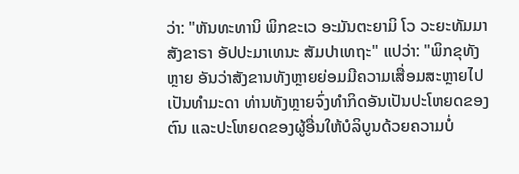ວ່າ: "ຫັນທະທານິ ພິກຂະເວ ອະມັນຕະຍາມິ ໂວ ວະຍະທັມມາ ສັງຂາຣາ ອັປປະມາເທນະ ສັມປາເທຖະ" ແປວ່າ: "ພິກຂຸທັງຫຼາຍ ອັນວ່າສັງຂານທັງຫຼາຍຍ່ອມມີຄວາມເສື່ອມສະຫຼາຍໄປເປັນທຳມະດາ ທ່ານທັງຫຼາຍຈົ່ງທຳກິດອັນເປັນປະໂຫຍດຂອງຕົນ ແລະປະໂຫຍດຂອງຜູ້ອື່ນໃຫ້ບໍລິບູນດ້ວຍຄວາມບໍ່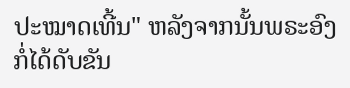ປະໝາດເທີ້ນ" ຫລັງຈາກນັ້ນພຣະອົງກໍ່ໄດ້ດັບຂັນ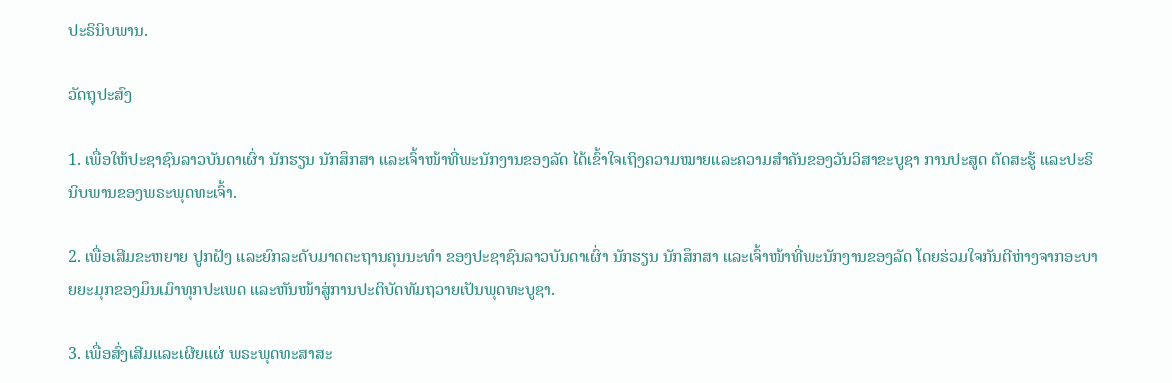ປະຣິນິບພານ.

ວັດຖຸປະສົງ

1. ເພື່ອໃຫ້ປະຊາຊົນລາວບັນດາເຜົ່າ ນັກຮຽນ ນັກສຶກສາ ແລະເຈົ້າໜ້າທີ່ພະນັກງານຂອງລັດ ໄດ້ເຂົ້າໃຈເຖິງຄວາມໝາຍແລະຄວາມສຳຄັນຂອງວັນວິສາຂະບູຊາ ການປະສູດ ຕັດສະຮູ້ ແລະປະຣິນິບພານຂອງພຣະພຸດທະເຈົ້າ.

2. ເພື່ອເສີມຂະຫຍາຍ ປູກຝັງ ແລະຍົກລະດັບມາດຕະຖານຄຸນນະທໍາ ຂອງປະຊາຊົນລາວບັນດາເຜົ່າ ນັກຮຽນ ນັກສຶກສາ ແລະເຈົ້າໜ້າທີ່ພະນັກງານຂອງລັດ ໂດຍຮ່ວມໃຈກັນຕີຫ່າງຈາກອະບາຍຍະມຸກຂອງມຶນເມົາທຸກປະເພດ ແລະຫັນໜ້າສູ່ການປະຕິບັດທັມຖວາຍເປັນພຸດທະບູຊາ.

3. ເພື່ອສົ່ງເສີມແລະເຜີຍແຜ່ ພຣະພຸດທະສາສະ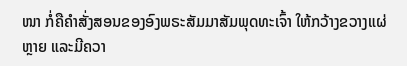ໜາ ກໍ່ຄືຄໍາສັ່ງສອນຂອງອົງພຣະສັມມາສັມພຸດທະເຈົ້າ ໃຫ້ກວ້າງຂວາງແຜ່ຫຼາຍ ແລະມີຄວາ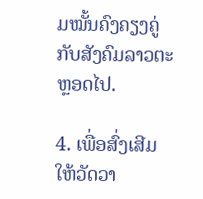ມໝັ້ນຄົງຄຽງຄູ່ກັບສັງຄົມລາວຕະຫຼອດໄປ.

4. ເພື່ອສົ່ງເສີມໃຫ້ວັດວາ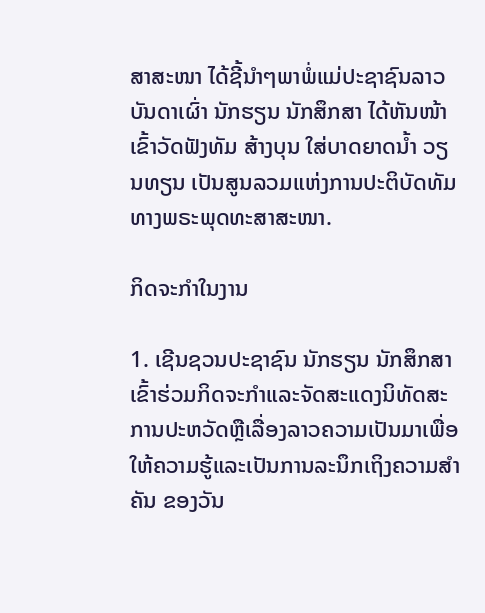ສາສະໜາ ໄດ້ຊີ້ນຳໆພາພໍ່ແມ່ປະຊາຊົນລາວບັນດາເຜົ່າ ນັກຮຽນ ນັກສຶກສາ ໄດ້ຫັນໜ້າເຂົ້າວັດຟັງທັມ ສ້າງບຸນ ໃສ່ບາດຍາດນ້ຳ ວຽນທຽນ ເປັນສູນລວມແຫ່ງການປະຕິບັດທັມທາງພຣະພຸດທະສາສະໜາ.

ກິດຈະກຳໃນງານ

1. ເຊີນຊວນປະຊາຊົນ ນັກຮຽນ ນັກສຶກສາ ເຂົ້າຮ່ວມກິດຈະກຳແລະຈັດສະແດງນິທັດສະການປະຫວັດຫຼືເລື່ອງລາວຄວາມເປັນມາເພື່ອໃຫ້ຄວາມຮູ້ແລະເປັນການລະນຶກເຖິງຄວາມສຳຄັນ ຂອງວັນ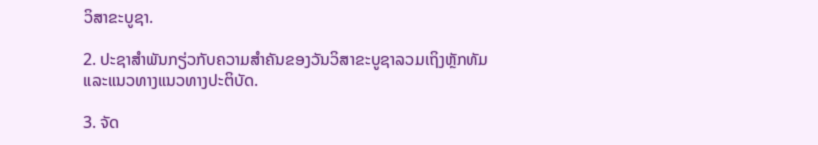ວິສາຂະບູຊາ.

2. ປະຊາສຳພັນກຽ່ວກັບຄວາມສຳຄັນຂອງວັນວິສາຂະບູຊາລວມເຖິງຫຼັກທັມແລະແນວທາງແນວທາງປະຕິບັດ.

3. ຈັດ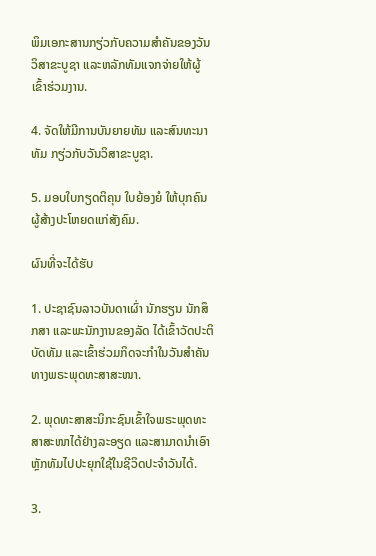ພິມເອກະສານກຽ່ວກັບຄວາມສຳຄັນຂອງວັນວິສາຂະບູຊາ ແລະຫລັກທັມແຈກຈ່າຍໃຫ້ຜູ້ເຂົ້າຮ່ວມງານ.

4. ຈັດໃຫ້ມີການບັນຍາຍທັມ ແລະສົນທະນາທັມ ກຽ່ວກັບວັນວິສາຂະບູຊາ.

5. ມອບໃບກຽດຕິຄຸນ ໃບຍ້ອງຍໍ ໃຫ້ບຸກຄົນຜູ້ສ້າງປະໂຫຍດແກ່ສັງຄົມ.

ຜົນທີ່ຈະໄດ້ຮັບ

1. ປະຊາຊົນລາວບັນດາເຜົ່າ ນັກຮຽນ ນັກສຶກສາ ແລະພະນັກງານຂອງລັດ ໄດ້ເຂົ້າວັດປະຕິບັດທັມ ແລະເຂົ້າຮ່ວມກິດຈະກຳໃນວັນສຳຄັນທາງພຣະພຸດທະສາສະໜາ.

2. ພຸດທະສາສະນິກະຊົນເຂົ້າໃຈພຣະພຸດທະສາສະໜາໄດ້ຢ່າງລະອຽດ ແລະສາມາດນຳເອົາຫຼັກທັມໄປປະຍຸກໃຊ້ໃນຊີວິດປະຈຳວັນໄດ້.

3.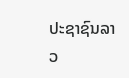ປະຊາຊົນລາວ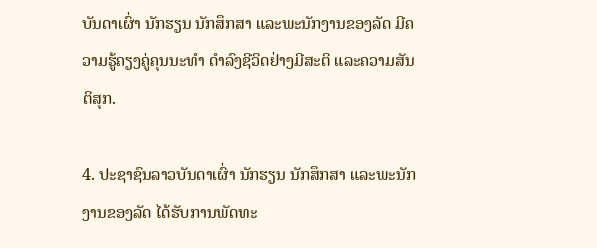ບັນດາເຜົ່າ ນັກຮຽນ ນັກສຶກສາ ແລະພະນັກງານຂອງລັດ ມີຄວາມຮູ້ຄຽງຄູ່ຄຸນນະທຳ ດຳລົງຊີວິດຢ່າງມີສະຕິ ແລະຄວາມສັນຕິສຸກ.

4. ປະຊາຊົນລາວບັນດາເຜົ່າ ນັກຮຽນ ນັກສຶກສາ ແລະພະນັກງານຂອງລັດ ໄດ້ຮັບການພັດທະ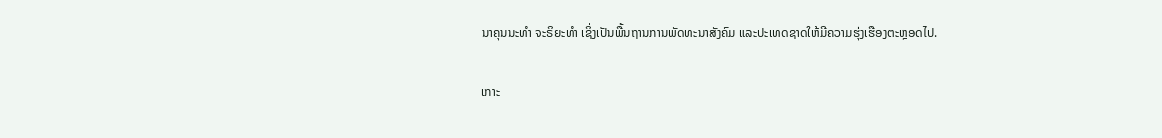ນາຄຸນນະທຳ ຈະຣິຍະທຳ ເຊິ່ງເປັນພື້ນຖານການພັດທະນາສັງຄົມ ແລະປະເທດຊາດໃຫ້ມີຄວາມຮຸ່ງເຮືອງຕະຫຼອດໄປ.

ເກາະ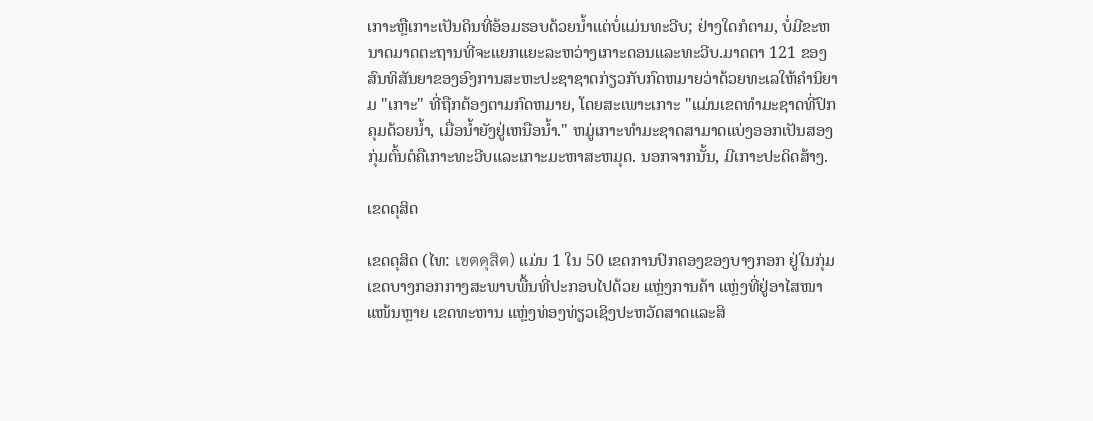ເກາະຫຼືເກາະເປັນດິນທີ່ອ້ອມຮອບດ້ວຍນ້ຳແຕ່ບໍ່ແມ່ນທະວີບ; ຢ່າງໃດກໍຕາມ, ບໍ່ມີຂະຫນາດມາດຕະຖານທີ່ຈະແຍກແຍະລະຫວ່າງເກາະດອນແລະທະວີບ.ມາດຕາ 121 ຂອງສົນທິສັນຍາຂອງອົງການສະຫະປະຊາຊາດກ່ຽວກັບກົດຫມາຍວ່າດ້ວຍທະເລໃຫ້ຄໍານິຍາມ "ເກາະ" ທີ່ຖືກຕ້ອງຕາມກົດຫມາຍ, ໂດຍສະເພາະເກາະ "ແມ່ນເຂດທໍາມະຊາດທີ່ປົກຄຸມດ້ວຍນ້ຳ, ເມື່ອນ້ຳຍັງຢູ່ເຫນືອນ້ຳ." ຫມູ່ເກາະທໍາມະຊາດສາມາດແບ່ງອອກເປັນສອງກຸ່ມຕົ້ນຕໍຄືເກາະທະວີບແລະເກາະມະຫາສະຫມຸດ. ນອກຈາກນັ້ນ, ມີເກາະປະດິດສ້າງ.

ເຂດດຸສິດ

ເຂດດຸສິດ (ໄທ: เขตดุสิต) ແມ່ນ 1 ໃນ 50 ເຂດການປົກຄອງຂອງບາງກອກ ຢູ່ໃນກຸ່ມເຂດບາງກອກກາງສະພາບພື້ນທີ່ປະກອບໄປດ້ວຍ ແຫຼ່ງການຄ້າ ແຫຼ່ງທີ່ຢູ່ອາໄສໜາແໜ້ນຫຼາຍ ເຂດທະຫານ ແຫຼ່ງທ່ອງທ່ຽວເຊິງປະຫວັດສາດແລະສິ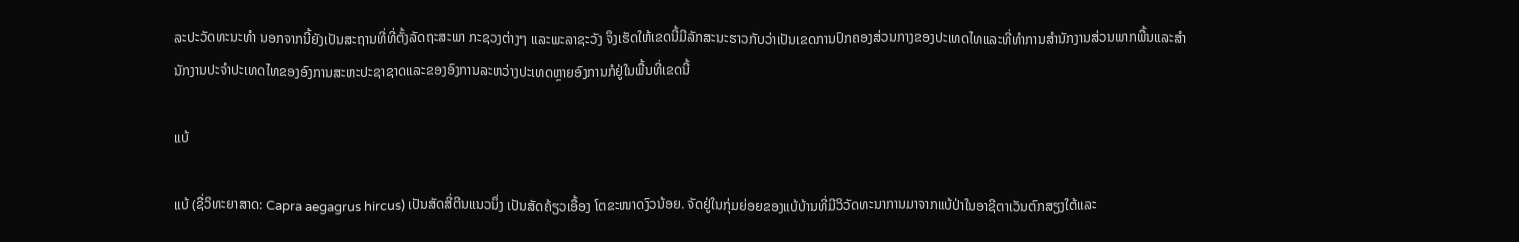ລະປະວັດທະນະທຳ ນອກຈາກນີ້ຍັງເປັນສະຖານທີ່ທີ່ຕັ້ງລັດຖະສະພາ ກະຊວງຕ່າງໆ ແລະພະລາຊະວັງ ຈຶງເຮັດໃຫ້ເຂດນີ້ມີລັກສະນະຮາວກັບວ່າເປັນເຂດການປົກຄອງສ່ວນກາງຂອງປະເທດໄທແລະທີ່ທຳການສຳນັກງານສ່ວນພາກພື້ນແລະສຳນັກງານປະຈຳປະເທດໄທຂອງອົງການສະຫະປະຊາຊາດແລະຂອງອົງການລະຫວ່າງປະເທດຫຼາຍອົງການກໍຢູ່ໃນພື້ນທີ່ເຂດນີ້

ແບ້

ແບ້ (ຊື່ວິທະຍາສາດ: Capra aegagrus hircus) ເປັນສັດສີ່ຕີນແນວນຶ່ງ ເປັນສັດຄ້ຽວເອື້ອງ ໂຕຂະໜາດງົວນ້ອຍ. ຈັດຢູ່ໃນກຸ່ມຍ່ອຍຂອງແບ້ບ້ານທີ່ມີວິວັດທະນາການມາຈາກແບ້ປ່າໃນອາຊີຕາເວັນຕົກສຽງໃຕ້ແລະ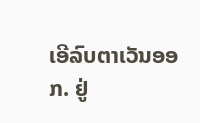ເອີລົບຕາເວັນອອກ. ຢູ່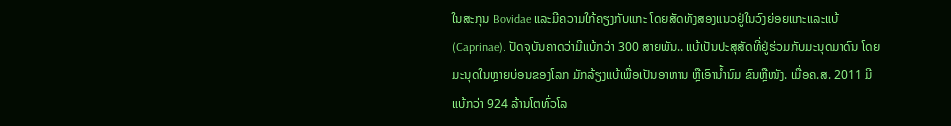ໃນສະກຸນ Bovidae ແລະມີຄວາມໃກ້ຄຽງກັບແກະ ໂດຍສັດທັງສອງແນວຢູ່ໃນວົງຍ່ອຍແກະແລະແບ້ (Caprinae). ປັດຈຸບັນຄາດວ່າມີແບ້ກວ່າ 300 ສາຍພັນ.. ແບ້ເປັນປະສຸສັດທີ່ຢູ່ຮ່ວມກັບມະນຸດມາດົນ ໂດຍມະນຸດໃນຫຼາຍບ່ອນຂອງໂລກ ມັກລ້ຽງແບ້ເພື່ອເປັນອາຫານ ຫຼືເອົານ້ຳນົມ ຂົນຫຼືໜັງ. ເມື່ອຄ.ສ. 2011 ມີແບ້ກວ່າ 924 ລ້ານໂຕທົ່ວໂລ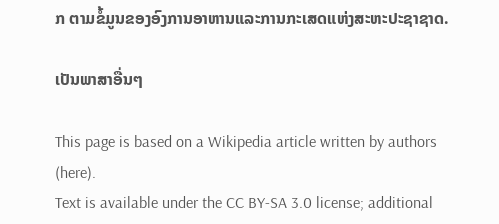ກ ຕາມຂໍ້ມູນຂອງອົງການອາຫານແລະການກະເສດແຫ່ງສະຫະປະຊາຊາດ.

ເປັນພາສາອື່ນໆ

This page is based on a Wikipedia article written by authors (here).
Text is available under the CC BY-SA 3.0 license; additional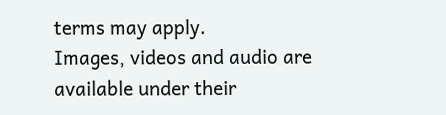terms may apply.
Images, videos and audio are available under their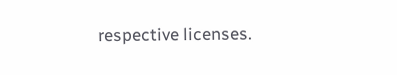respective licenses.